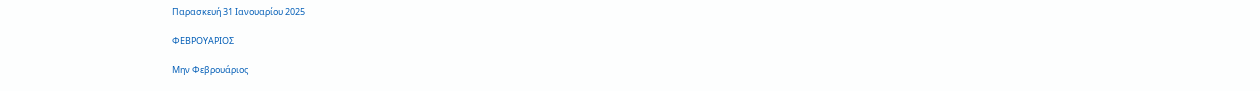Παρασκευή 31 Ιανουαρίου 2025

ΦΕΒΡΟΥΑΡΙΟΣ

Μην Φεβρουάριος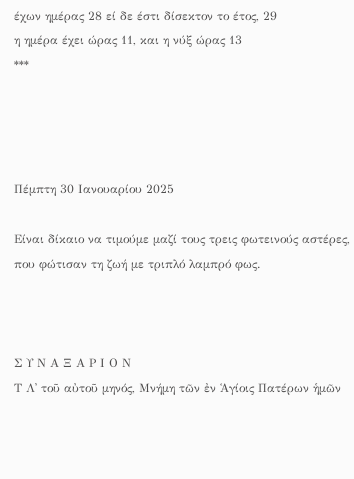έχων ημέρας 28 εί δε έστι δίσεκτον το έτος, 29
η ημέρα έχει ώρας 11, και η νύξ ώρας 13
***




Πέμπτη 30 Ιανουαρίου 2025

Είναι δίκαιο να τιμούμε μαζί τους τρεις φωτεινούς αστέρες, που φώτισαν τη ζωή με τριπλό λαμπρό φως.



Σ Υ Ν Α Ξ Α Ρ Ι Ο Ν
Τ Λ᾿ τοῦ αὐτοῦ μηνός, Μνήμη τῶν ἐν Ἁγίοις Πατέρων ἡμῶν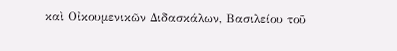καὶ Οἰκουμενικῶν Διδασκάλων, Βασιλείου τοῦ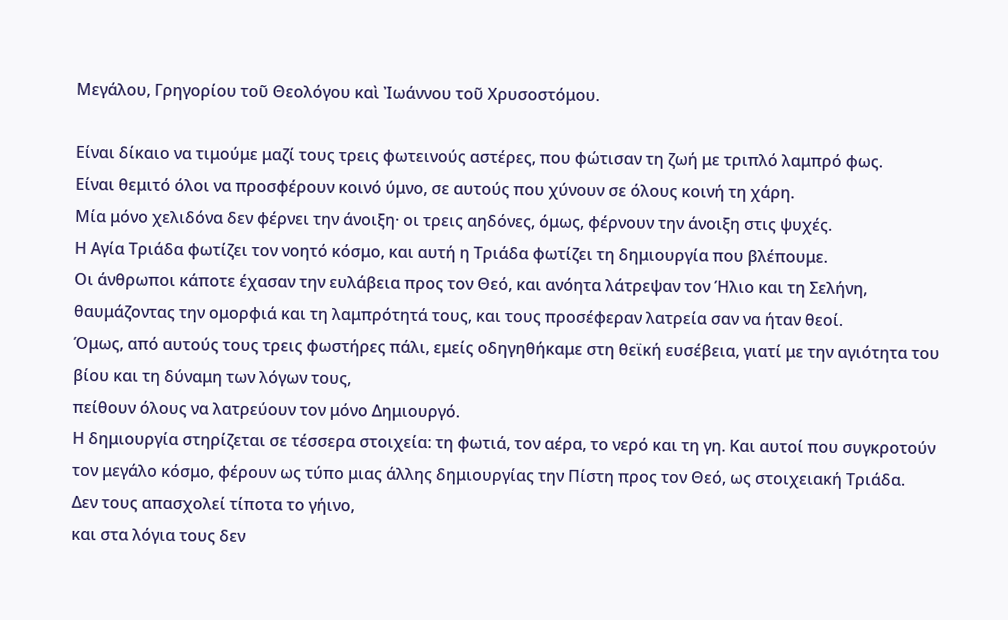Μεγάλου, Γρηγορίου τοῦ Θεολόγου καὶ Ἰωάννου τοῦ Χρυσοστόμου.

Είναι δίκαιο να τιμούμε μαζί τους τρεις φωτεινούς αστέρες, που φώτισαν τη ζωή με τριπλό λαμπρό φως.
Είναι θεμιτό όλοι να προσφέρουν κοινό ύμνο, σε αυτούς που χύνουν σε όλους κοινή τη χάρη.
Μία μόνο χελιδόνα δεν φέρνει την άνοιξη· οι τρεις αηδόνες, όμως, φέρνουν την άνοιξη στις ψυχές.
Η Αγία Τριάδα φωτίζει τον νοητό κόσμο, και αυτή η Τριάδα φωτίζει τη δημιουργία που βλέπουμε.
Οι άνθρωποι κάποτε έχασαν την ευλάβεια προς τον Θεό, και ανόητα λάτρεψαν τον Ήλιο και τη Σελήνη,
θαυμάζοντας την ομορφιά και τη λαμπρότητά τους, και τους προσέφεραν λατρεία σαν να ήταν θεοί.
Όμως, από αυτούς τους τρεις φωστήρες πάλι, εμείς οδηγηθήκαμε στη θεϊκή ευσέβεια, γιατί με την αγιότητα του βίου και τη δύναμη των λόγων τους,
πείθουν όλους να λατρεύουν τον μόνο Δημιουργό.
Η δημιουργία στηρίζεται σε τέσσερα στοιχεία: τη φωτιά, τον αέρα, το νερό και τη γη. Και αυτοί που συγκροτούν τον μεγάλο κόσμο, φέρουν ως τύπο μιας άλλης δημιουργίας την Πίστη προς τον Θεό, ως στοιχειακή Τριάδα.
Δεν τους απασχολεί τίποτα το γήινο,
και στα λόγια τους δεν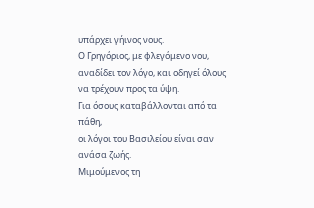υπάρχει γήινος νους.
Ο Γρηγόριος, με φλεγόμενο νου, αναδίδει τον λόγο, και οδηγεί όλους να τρέχουν προς τα ύψη.
Για όσους καταβάλλονται από τα πάθη,
οι λόγοι του Βασιλείου είναι σαν ανάσα ζωής.
Μιμούμενος τη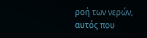ροή των νερών,
αυτός που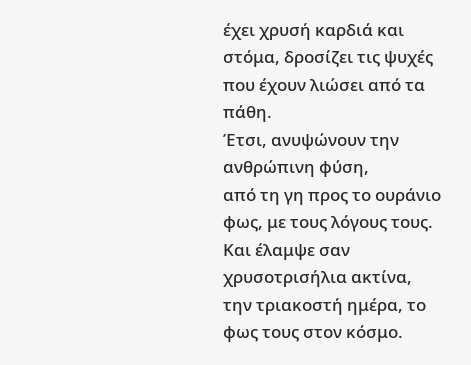έχει χρυσή καρδιά και στόμα, δροσίζει τις ψυχές που έχουν λιώσει από τα πάθη.
Έτσι, ανυψώνουν την ανθρώπινη φύση,
από τη γη προς το ουράνιο φως, με τους λόγους τους.
Και έλαμψε σαν χρυσοτρισήλια ακτίνα,
την τριακοστή ημέρα, το φως τους στον κόσμο.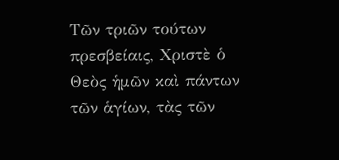Τῶν τριῶν τούτων πρεσβείαις, Χριστὲ ὁ Θεὸς ἡμῶν καὶ πάντων τῶν ἁγίων, τὰς τῶν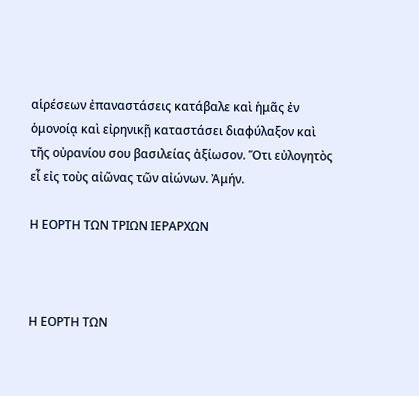αἱρέσεων ἐπαναστάσεις κατάβαλε καὶ ἡμᾶς ἐν ὁμονοίᾳ καὶ εἰρηνικῇ καταστάσει διαφύλαξον καὶ τῆς οὐρανίου σου βασιλείας ἀξίωσον. Ὅτι εὐλογητὸς εἶ εἰς τοὺς αἰῶνας τῶν αἰώνων. Ἀμήν.

Η ΕΟΡΤΗ ΤΩΝ ΤΡΙΩΝ ΙΕΡΑΡΧΩΝ



Η ΕΟΡΤΗ ΤΩΝ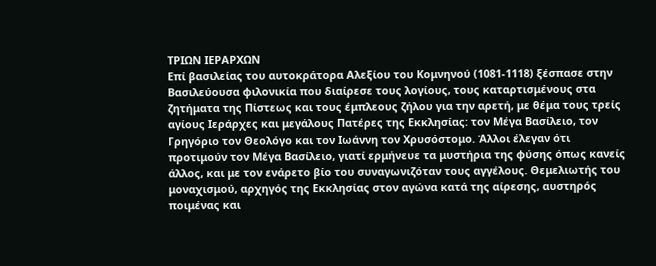ΤΡΙΩΝ ΙΕΡΑΡΧΩΝ
Επί βασιλείας του αυτοκράτορα Αλεξίου του Κομνηνού (1081-1118) ξέσπασε στην Βασιλεύουσα φιλονικία που διαίρεσε τους λογίους, τους καταρτισμένους στα ζητήματα της Πίστεως και τους έμπλεους ζήλου για την αρετή, με θέμα τους τρείς αγίους Ιεράρχες και μεγάλους Πατέρες της Εκκλησίας: τον Μέγα Βασίλειο, τον Γρηγόριο τον Θεολόγο και τον Ιωάννη τον Χρυσόστομο. Άλλοι έλεγαν ότι προτιμούν τον Μέγα Βασίλειο, γιατί ερμήνευε τα μυστήρια της φύσης όπως κανείς άλλος, και με τον ενάρετο βίο του συναγωνιζόταν τους αγγέλους. Θεμελιωτής του μοναχισμού, αρχηγός της Εκκλησίας στον αγώνα κατά της αίρεσης, αυστηρός ποιμένας και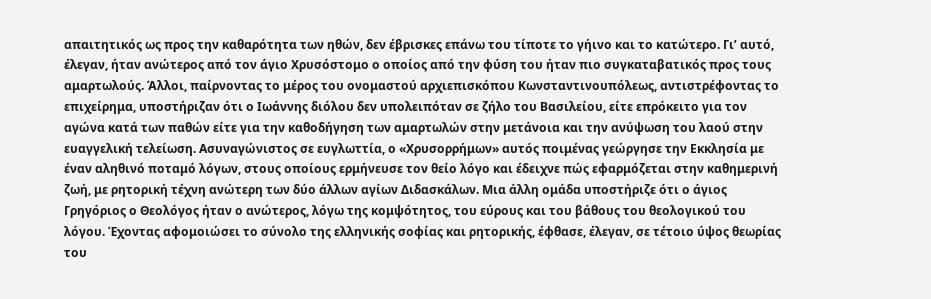απαιτητικός ως προς την καθαρότητα των ηθών, δεν έβρισκες επάνω του τίποτε το γήινο και το κατώτερο. Γι’ αυτό, έλεγαν, ήταν ανώτερος από τον άγιο Χρυσόστομο ο οποίος από την φύση του ήταν πιο συγκαταβατικός προς τους αμαρτωλούς. Άλλοι, παίρνοντας το μέρος του ονομαστού αρχιεπισκόπου Κωνσταντινουπόλεως, αντιστρέφοντας το επιχείρημα, υποστήριζαν ότι ο Ιωάννης διόλου δεν υπολειπόταν σε ζήλο του Βασιλείου, είτε επρόκειτο για τον αγώνα κατά των παθών είτε για την καθοδήγηση των αμαρτωλών στην μετάνοια και την ανύψωση του λαού στην ευαγγελική τελείωση. Ασυναγώνιστος σε ευγλωττία, ο «Χρυσορρήμων» αυτός ποιμένας γεώργησε την Εκκλησία με έναν αληθινό ποταμό λόγων, στους οποίους ερμήνευσε τον θείο λόγο και έδειχνε πώς εφαρμόζεται στην καθημερινή ζωή, με ρητορική τέχνη ανώτερη των δύο άλλων αγίων Διδασκάλων. Μια άλλη ομάδα υποστήριζε ότι ο άγιος Γρηγόριος ο Θεολόγος ήταν ο ανώτερος, λόγω της κομψότητος, του εύρους και του βάθους του θεολογικού του λόγου. Έχοντας αφομοιώσει το σύνολο της ελληνικής σοφίας και ρητορικής, έφθασε, έλεγαν, σε τέτοιο ύψος θεωρίας του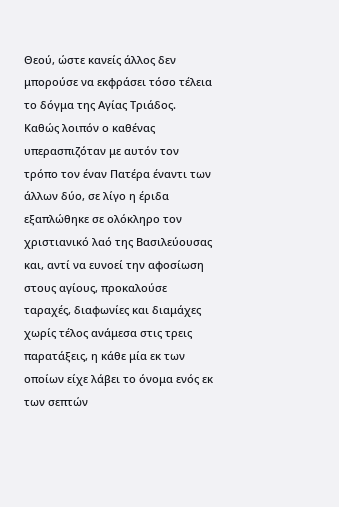Θεού, ώστε κανείς άλλος δεν μπορούσε να εκφράσει τόσο τέλεια το δόγμα της Αγίας Τριάδος.
Καθώς λοιπόν ο καθένας υπερασπιζόταν με αυτόν τον τρόπο τον έναν Πατέρα έναντι των άλλων δύο, σε λίγο η έριδα εξαπλώθηκε σε ολόκληρο τον χριστιανικό λαό της Βασιλεύουσας και, αντί να ευνοεί την αφοσίωση στους αγίους, προκαλούσε ταραχές, διαφωνίες και διαμάχες χωρίς τέλος ανάμεσα στις τρεις παρατάξεις, η κάθε μία εκ των οποίων είχε λάβει το όνομα ενός εκ των σεπτών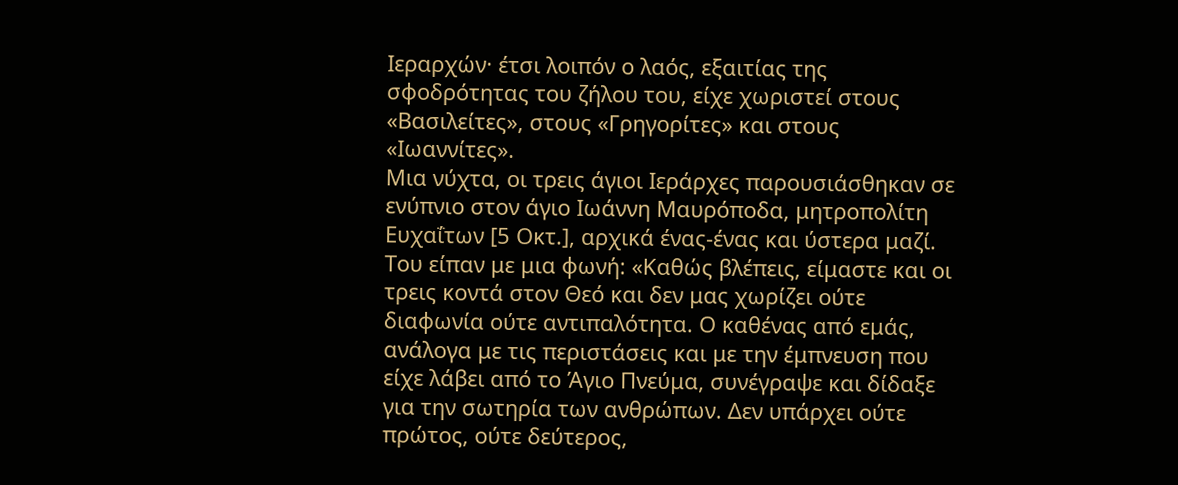Ιεραρχών· έτσι λοιπόν ο λαός, εξαιτίας της σφοδρότητας του ζήλου του, είχε χωριστεί στους «Βασιλείτες», στους «Γρηγορίτες» και στους «Ιωαννίτες».
Μια νύχτα, οι τρεις άγιοι Ιεράρχες παρουσιάσθηκαν σε ενύπνιο στον άγιο Ιωάννη Μαυρόποδα, μητροπολίτη Ευχαΐτων [5 Οκτ.], αρχικά ένας-ένας και ύστερα μαζί. Του είπαν με μια φωνή: «Καθώς βλέπεις, είμαστε και οι τρεις κοντά στον Θεό και δεν μας χωρίζει ούτε διαφωνία ούτε αντιπαλότητα. Ο καθένας από εμάς, ανάλογα με τις περιστάσεις και με την έμπνευση που είχε λάβει από το Άγιο Πνεύμα, συνέγραψε και δίδαξε για την σωτηρία των ανθρώπων. Δεν υπάρχει ούτε πρώτος, ούτε δεύτερος,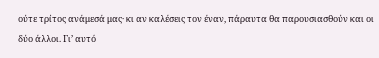ούτε τρίτος ανάμεσά μας· κι αν καλέσεις τον έναν, πάραυτα θα παρουσιασθούν και οι δύο άλλοι. Γι’ αυτό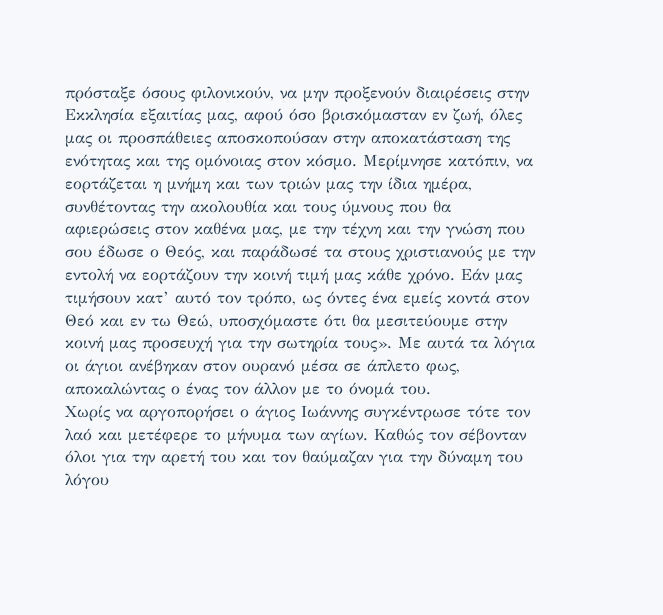πρόσταξε όσους φιλονικούν, να μην προξενούν διαιρέσεις στην Εκκλησία εξαιτίας μας, αφού όσο βρισκόμασταν εν ζωή, όλες μας οι προσπάθειες αποσκοπούσαν στην αποκατάσταση της ενότητας και της ομόνοιας στον κόσμο. Μερίμνησε κατόπιν, να εορτάζεται η μνήμη και των τριών μας την ίδια ημέρα, συνθέτοντας την ακολουθία και τους ύμνους που θα αφιερώσεις στον καθένα μας, με την τέχνη και την γνώση που σου έδωσε ο Θεός, και παράδωσέ τα στους χριστιανούς με την εντολή να εορτάζουν την κοινή τιμή μας κάθε χρόνο. Εάν μας τιμήσουν κατ’ αυτό τον τρόπο, ως όντες ένα εμείς κοντά στον Θεό και εν τω Θεώ, υποσχόμαστε ότι θα μεσιτεύουμε στην κοινή μας προσευχή για την σωτηρία τους». Με αυτά τα λόγια οι άγιοι ανέβηκαν στον ουρανό μέσα σε άπλετο φως, αποκαλώντας ο ένας τον άλλον με το όνομά του.
Χωρίς να αργοπορήσει ο άγιος Ιωάννης συγκέντρωσε τότε τον λαό και μετέφερε το μήνυμα των αγίων. Καθώς τον σέβονταν όλοι για την αρετή του και τον θαύμαζαν για την δύναμη του λόγου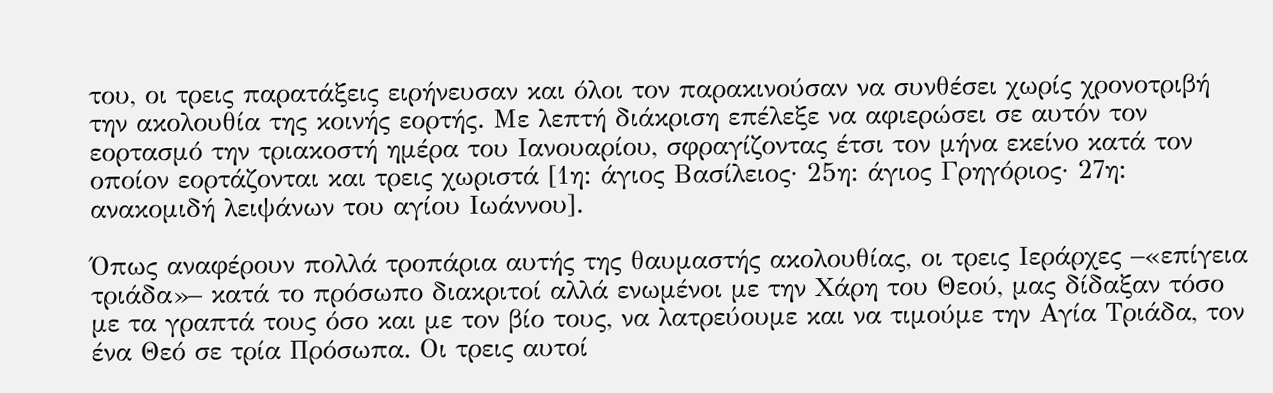του, οι τρεις παρατάξεις ειρήνευσαν και όλοι τον παρακινούσαν να συνθέσει χωρίς χρονοτριβή την ακολουθία της κοινής εορτής. Με λεπτή διάκριση επέλεξε να αφιερώσει σε αυτόν τον εορτασμό την τριακοστή ημέρα του Ιανουαρίου, σφραγίζοντας έτσι τον μήνα εκείνο κατά τον οποίον εορτάζονται και τρεις χωριστά [1η: άγιος Βασίλειος· 25η: άγιος Γρηγόριος· 27η: ανακομιδή λειψάνων του αγίου Ιωάννου].

Όπως αναφέρουν πολλά τροπάρια αυτής της θαυμαστής ακολουθίας, οι τρεις Ιεράρχες –«επίγεια τριάδα»– κατά το πρόσωπο διακριτοί αλλά ενωμένοι με την Χάρη του Θεού, μας δίδαξαν τόσο με τα γραπτά τους όσο και με τον βίο τους, να λατρεύουμε και να τιμούμε την Αγία Τριάδα, τον ένα Θεό σε τρία Πρόσωπα. Οι τρεις αυτοί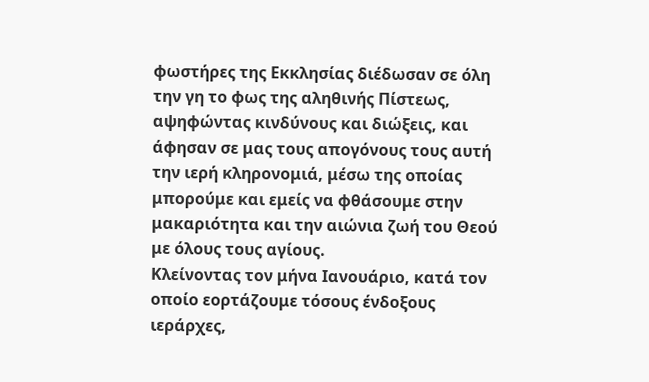φωστήρες της Εκκλησίας διέδωσαν σε όλη την γη το φως της αληθινής Πίστεως, αψηφώντας κινδύνους και διώξεις, και άφησαν σε μας τους απογόνους τους αυτή την ιερή κληρονομιά, μέσω της οποίας μπορούμε και εμείς να φθάσουμε στην μακαριότητα και την αιώνια ζωή του Θεού με όλους τους αγίους.
Κλείνοντας τον μήνα Ιανουάριο, κατά τον οποίο εορτάζουμε τόσους ένδοξους ιεράρχες,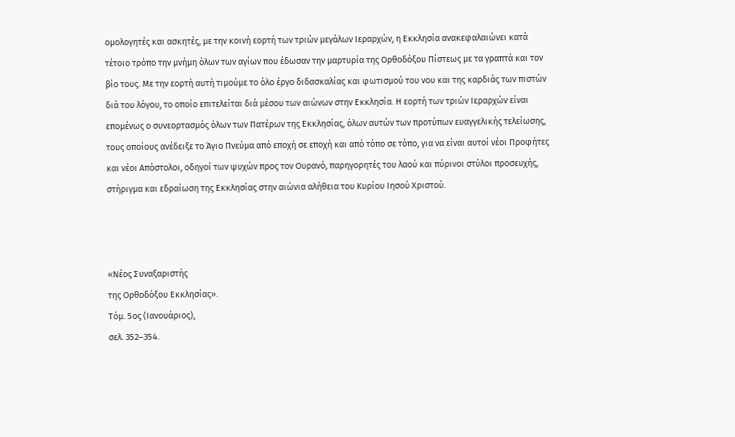ομολογητές και ασκητές, με την κοινή εορτή των τριών μεγάλων Ιεραρχών, η Εκκλησία ανακεφαλαιώνει κατά τέτοιο τρόπο την μνήμη όλων των αγίων που έδωσαν την μαρτυρία της Ορθοδόξου Πίστεως με τα γραπτά και τον βίο τους. Με την εορτή αυτή τιμούμε το όλο έργο διδασκαλίας και φωτισμού του νου και της καρδιάς των πιστών διά του λόγου, το οποίο επιτελείται διά μέσου των αιώνων στην Εκκλησία. Η εορτή των τριών Ιεραρχών είναι επομένως ο συνεορτασμός όλων των Πατέρων της Εκκλησίας, όλων αυτών των προτύπων ευαγγελικής τελείωσης, τους οποίους ανέδειξε το Άγιο Πνεύμα από εποχή σε εποχή και από τόπο σε τόπο, για να είναι αυτοί νέοι Προφήτες και νέοι Απόστολοι, οδηγοί των ψυχών προς τον Ουρανό, παρηγορητές του λαού και πύρινοι στύλοι προσευχής, στήριγμα και εδραίωση της Εκκλησίας στην αιώνια αλήθεια του Κυρίου Ιησού Χριστού.



«Νέος Συναξαριστής
της Ορθοδόξου Εκκλησίας».
Τόμ. 5ος (Ιανουάριος),
σελ. 352–354.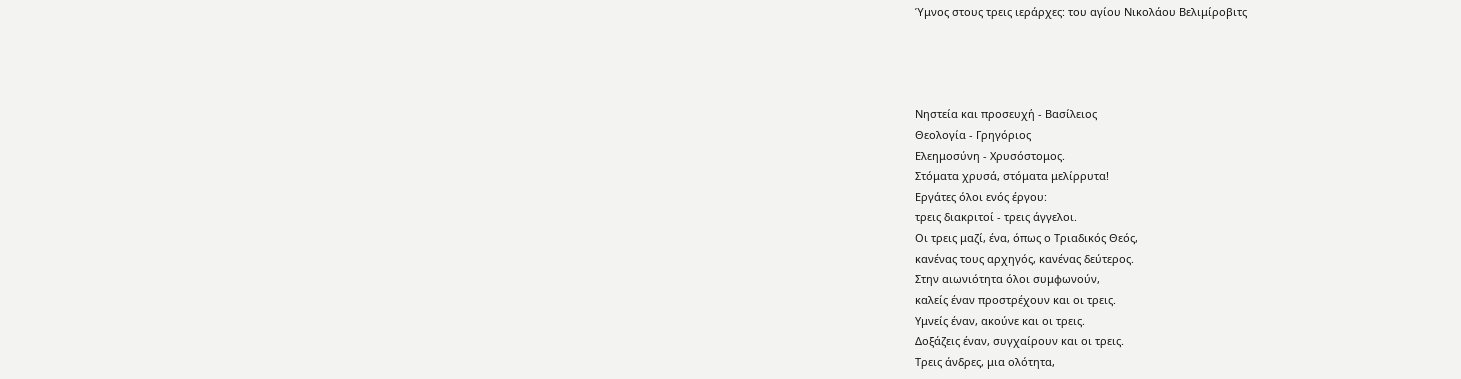Ύμνος στους τρεις ιεράρχες: του αγίου Νικολάου Βελιμίροβιτς




Νηστεία και προσευχή - Βασίλειος
Θεολογία - Γρηγόριος
Ελεημοσύνη - Χρυσόστομος.
Στόματα χρυσά, στόματα μελίρρυτα!
Εργάτες όλοι ενός έργου:
τρεις διακριτοί - τρεις άγγελοι.
Οι τρεις μαζί, ένα, όπως ο Τριαδικός Θεός,
κανένας τους αρχηγός, κανένας δεύτερος.
Στην αιωνιότητα όλοι συμφωνούν,
καλείς έναν προστρέχουν και οι τρεις.
Υμνείς έναν, ακούνε και οι τρεις.
Δοξάζεις έναν, συγχαίρουν και οι τρεις.
Τρεις άνδρες, μια ολότητα,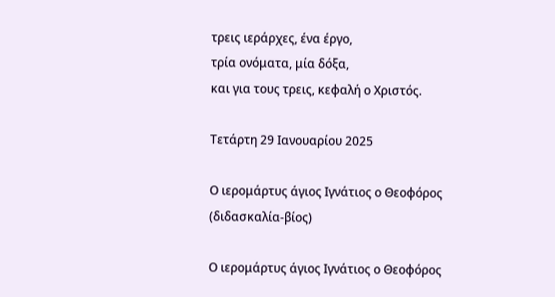τρεις ιεράρχες, ένα έργο,
τρία ονόματα, μία δόξα,
και για τους τρεις, κεφαλή ο Χριστός.

Τετάρτη 29 Ιανουαρίου 2025

Ο ιερομάρτυς άγιος Ιγνάτιος ο Θεοφόρος (διδασκαλία-βίος)

Ο ιερομάρτυς άγιος Ιγνάτιος ο Θεοφόρος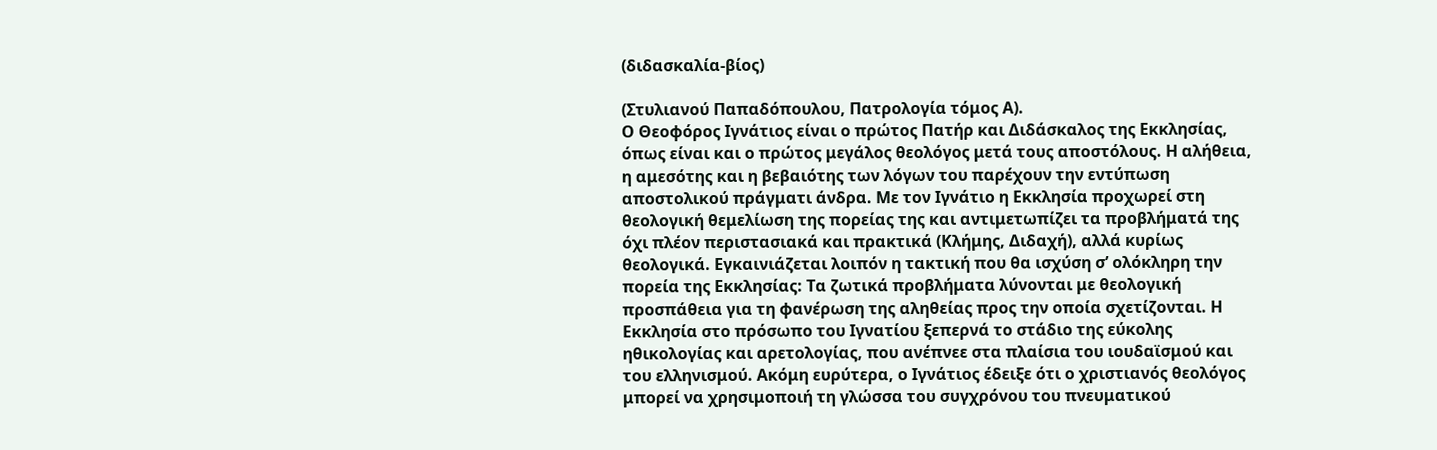(διδασκαλία-βίος)

(Στυλιανού Παπαδόπουλου, Πατρολογία τόμος Α).
Ο Θεοφόρος Ιγνάτιος είναι ο πρώτος Πατήρ και Διδάσκαλος της Εκκλησίας, όπως είναι και ο πρώτος μεγάλος θεολόγος μετά τους αποστόλους. Η αλήθεια, η αμεσότης και η βεβαιότης των λόγων του παρέχουν την εντύπωση αποστολικού πράγματι άνδρα. Με τον Ιγνάτιο η Εκκλησία προχωρεί στη θεολογική θεμελίωση της πορείας της και αντιμετωπίζει τα προβλήματά της όχι πλέον περιστασιακά και πρακτικά (Κλήμης, Διδαχή), αλλά κυρίως θεολογικά. Εγκαινιάζεται λοιπόν η τακτική που θα ισχύση σ’ ολόκληρη την πορεία της Εκκλησίας: Τα ζωτικά προβλήματα λύνονται με θεολογική προσπάθεια για τη φανέρωση της αληθείας προς την οποία σχετίζονται. Η Εκκλησία στο πρόσωπο του Ιγνατίου ξεπερνά το στάδιο της εύκολης ηθικολογίας και αρετολογίας, που ανέπνεε στα πλαίσια του ιουδαϊσμού και του ελληνισμού. Ακόμη ευρύτερα, ο Ιγνάτιος έδειξε ότι ο χριστιανός θεολόγος μπορεί να χρησιμοποιή τη γλώσσα του συγχρόνου του πνευματικού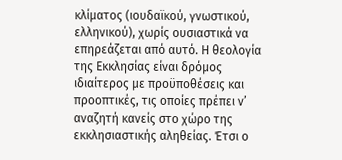κλίματος (ιουδαϊκού, γνωστικού, ελληνικού), χωρίς ουσιαστικά να επηρεάζεται από αυτό. Η θεολογία της Εκκλησίας είναι δρόμος ιδιαίτερος με προϋποθέσεις και προοπτικές, τις οποίες πρέπει ν’ αναζητή κανείς στο χώρο της εκκλησιαστικής αληθείας. Έτσι ο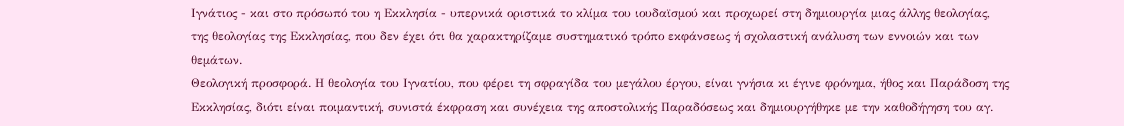Ιγνάτιος - και στο πρόσωπό του η Εκκλησία - υπερνικά οριστικά το κλίμα του ιουδαϊσμού και προχωρεί στη δημιουργία μιας άλλης θεολογίας, της θεολογίας της Εκκλησίας, που δεν έχει ότι θα χαρακτηρίζαμε συστηματικό τρόπο εκφάνσεως ή σχολαστική ανάλυση των εννοιών και των θεμάτων.
Θεολογική προσφορά. Η θεολογία του Ιγνατίου, που φέρει τη σφραγίδα του μεγάλου έργου, είναι γνήσια κι έγινε φρόνημα, ήθος και Παράδοση της Εκκλησίας, διότι είναι ποιμαντική, συνιστά έκφραση και συνέχεια της αποστολικής Παραδόσεως και δημιουργήθηκε με την καθοδήγηση του αγ.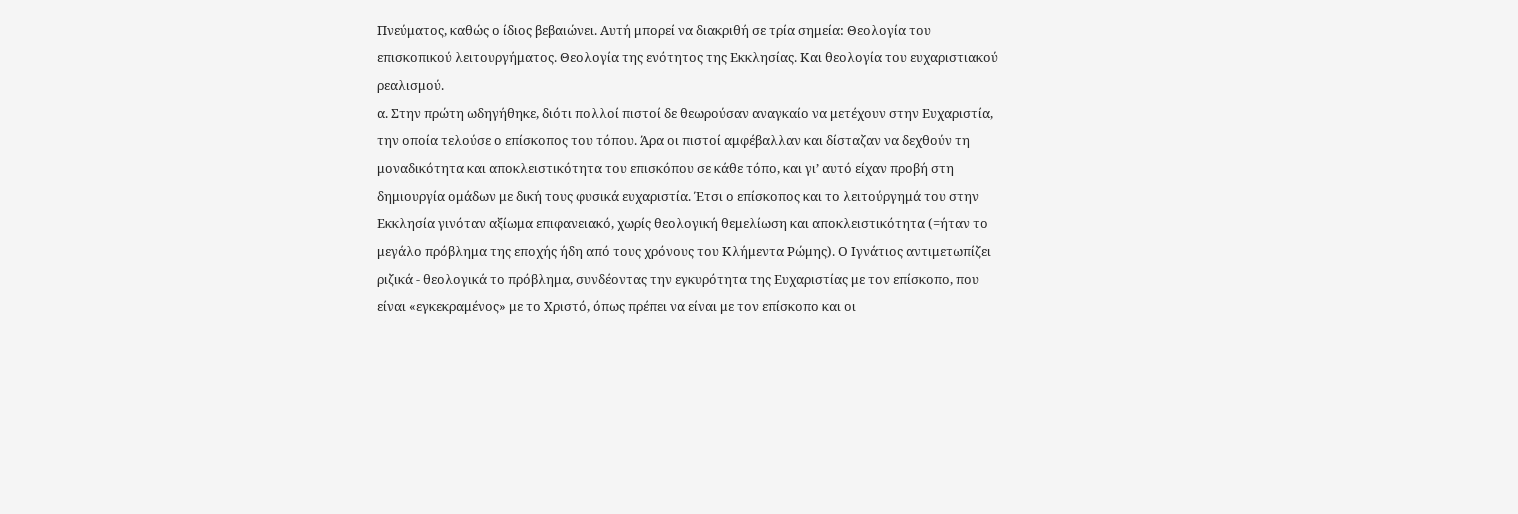Πνεύματος, καθώς ο ίδιος βεβαιώνει. Αυτή μπορεί να διακριθή σε τρία σημεία: Θεολογία του επισκοπικού λειτουργήματος. Θεολογία της ενότητος της Εκκλησίας. Και θεολογία του ευχαριστιακού ρεαλισμού.
α. Στην πρώτη ωδηγήθηκε, διότι πολλοί πιστοί δε θεωρούσαν αναγκαίο να μετέχουν στην Ευχαριστία, την οποία τελούσε ο επίσκοπος του τόπου. Άρα οι πιστοί αμφέβαλλαν και δίσταζαν να δεχθούν τη μοναδικότητα και αποκλειστικότητα του επισκόπου σε κάθε τόπο, και γι’ αυτό είχαν προβή στη δημιουργία ομάδων με δική τους φυσικά ευχαριστία. Έτσι ο επίσκοπος και το λειτούργημά του στην Εκκλησία γινόταν αξίωμα επιφανειακό, χωρίς θεολογική θεμελίωση και αποκλειστικότητα (=ήταν το μεγάλο πρόβλημα της εποχής ήδη από τους χρόνους του Κλήμεντα Ρώμης). Ο Ιγνάτιος αντιμετωπίζει ριζικά - θεολογικά το πρόβλημα, συνδέοντας την εγκυρότητα της Ευχαριστίας με τον επίσκοπο, που είναι «εγκεκραμένος» με το Χριστό, όπως πρέπει να είναι με τον επίσκοπο και οι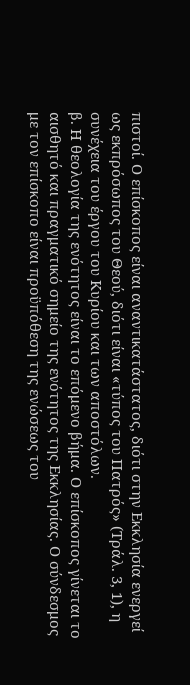πιστοί. Ο επίσκοπος είναι αναντικατάστατος, διότι στην Εκκλησία ενεργεί ως εκπρόσωπος του Θεού, διότι είναι «τύπος του Πατρός» (Τράλ. 3, 1), η συνέχεια του έργου του Κυρίου και των αποστόλων.
β. Η θεολογία της ενότητος είναι το επόμενο βήμα. Ο επίσκοπος γίνεται το αισθητό και πραγματικό σημείο της ενότητος της Εκκλησίας. Ο σύνδεσμος με τον επίσκοπο είναι προϋπόθεση της ενώσεως του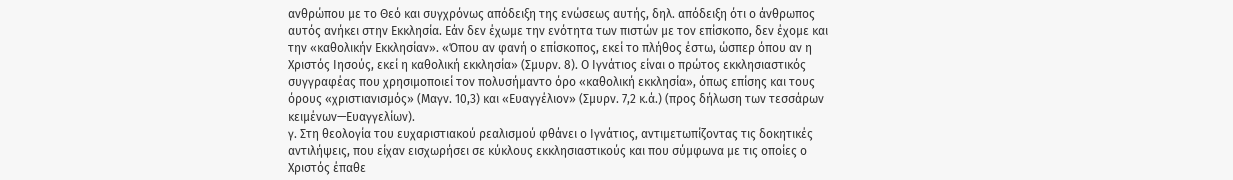ανθρώπου με το Θεό και συγχρόνως απόδειξη της ενώσεως αυτής, δηλ. απόδειξη ότι ο άνθρωπος αυτός ανήκει στην Εκκλησία. Εάν δεν έχωμε την ενότητα των πιστών με τον επίσκοπο, δεν έχομε και την «καθολικήν Εκκλησίαν». «Όπου αν φανή ο επίσκοπος, εκεί το πλήθος έστω, ώσπερ όπου αν η Χριστός Ιησούς, εκεί η καθολική εκκλησία» (Σμυρν. 8). Ο Ιγνάτιος είναι ο πρώτος εκκλησιαστικός συγγραφέας που χρησιμοποιεί τον πολυσήμαντο όρο «καθολική εκκλησία», όπως επίσης και τους όρους «χριστιανισμός» (Μαγν. 10,3) και «Ευαγγέλιον» (Σμυρν. 7,2 κ.ά.) (προς δήλωση των τεσσάρων κειμένων—Ευαγγελίων).
γ. Στη θεολογία του ευχαριστιακού ρεαλισμού φθάνει ο Ιγνάτιος, αντιμετωπίζοντας τις δοκητικές αντιλήψεις, που είχαν εισχωρήσει σε κύκλους εκκλησιαστικούς και που σύμφωνα με τις οποίες ο Χριστός έπαθε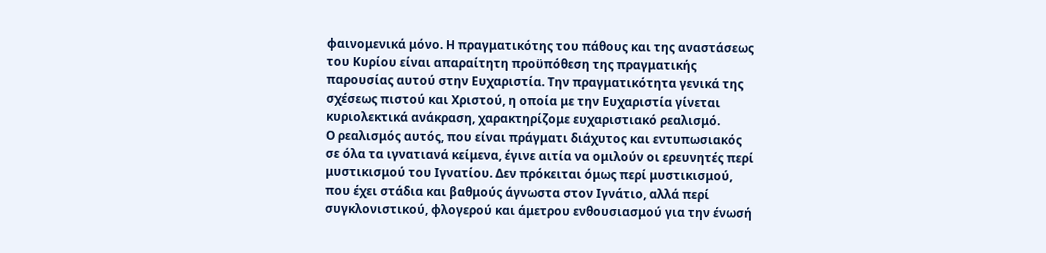φαινομενικά μόνο. Η πραγματικότης του πάθους και της αναστάσεως του Κυρίου είναι απαραίτητη προϋπόθεση της πραγματικής παρουσίας αυτού στην Ευχαριστία. Την πραγματικότητα γενικά της σχέσεως πιστού και Χριστού, η οποία με την Ευχαριστία γίνεται κυριολεκτικά ανάκραση, χαρακτηρίζομε ευχαριστιακό ρεαλισμό.
Ο ρεαλισμός αυτός, που είναι πράγματι διάχυτος και εντυπωσιακός σε όλα τα ιγνατιανά κείμενα, έγινε αιτία να ομιλούν οι ερευνητές περί μυστικισμού του Ιγνατίου. Δεν πρόκειται όμως περί μυστικισμού, που έχει στάδια και βαθμούς άγνωστα στον Ιγνάτιο, αλλά περί συγκλονιστικού, φλογερού και άμετρου ενθουσιασμού για την ένωσή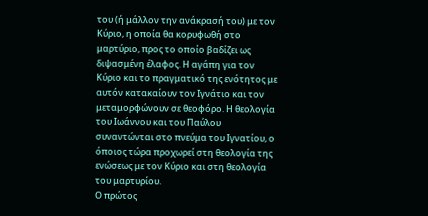του (ή μάλλον την ανάκρασή του) με τον Κύριο, η οποία θα κορυφωθή στο μαρτύριο, προς το οποίο βαδίζει ως διψασμένη έλαφος. Η αγάπη για τον Κύριο και το πραγματικό της ενότητος με αυτόν κατακαίουν τον Ιγνάτιο και τον μεταμορφώνουν σε θεοφόρο. Η θεολογία του Ιωάννου και του Παύλου συναντώνται στο πνεύμα του Ιγνατίου, ο όποιος τώρα προχωρεί στη θεολογία της ενώσεως με τον Κύριο και στη θεολογία του μαρτυρίου.
Ο πρώτος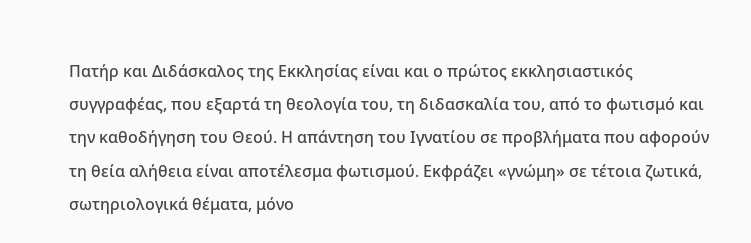Πατήρ και Διδάσκαλος της Εκκλησίας είναι και ο πρώτος εκκλησιαστικός συγγραφέας, που εξαρτά τη θεολογία του, τη διδασκαλία του, από το φωτισμό και την καθοδήγηση του Θεού. Η απάντηση του Ιγνατίου σε προβλήματα που αφορούν τη θεία αλήθεια είναι αποτέλεσμα φωτισμού. Εκφράζει «γνώμη» σε τέτοια ζωτικά, σωτηριολογικά θέματα, μόνο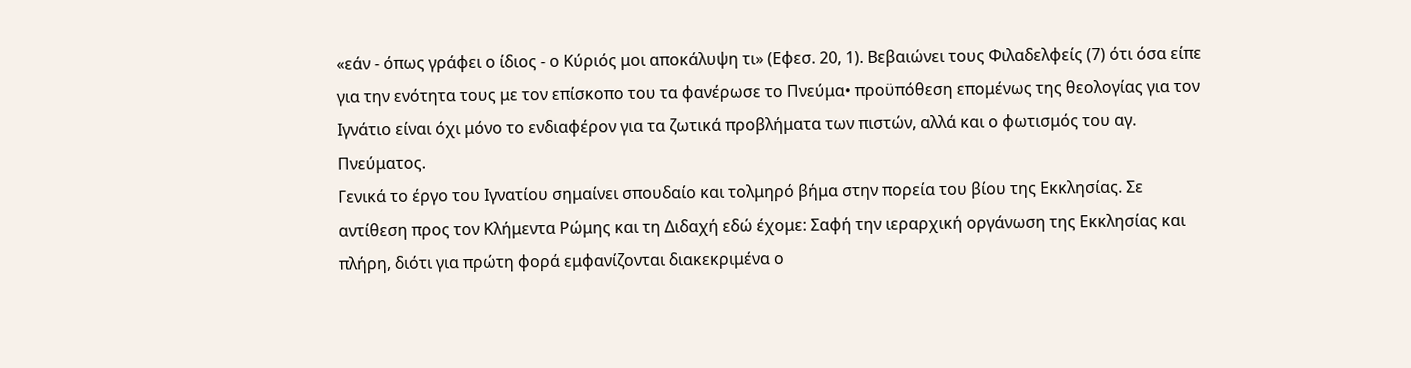«εάν - όπως γράφει ο ίδιος - ο Κύριός μοι αποκάλυψη τι» (Εφεσ. 20, 1). Βεβαιώνει τους Φιλαδελφείς (7) ότι όσα είπε για την ενότητα τους με τον επίσκοπο του τα φανέρωσε το Πνεύμα• προϋπόθεση επομένως της θεολογίας για τον Ιγνάτιο είναι όχι μόνο το ενδιαφέρον για τα ζωτικά προβλήματα των πιστών, αλλά και ο φωτισμός του αγ. Πνεύματος.
Γενικά το έργο του Ιγνατίου σημαίνει σπουδαίο και τολμηρό βήμα στην πορεία του βίου της Εκκλησίας. Σε αντίθεση προς τον Κλήμεντα Ρώμης και τη Διδαχή εδώ έχομε: Σαφή την ιεραρχική οργάνωση της Εκκλησίας και πλήρη, διότι για πρώτη φορά εμφανίζονται διακεκριμένα ο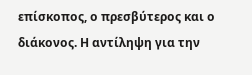επίσκοπος, ο πρεσβύτερος και ο διάκονος. Η αντίληψη για την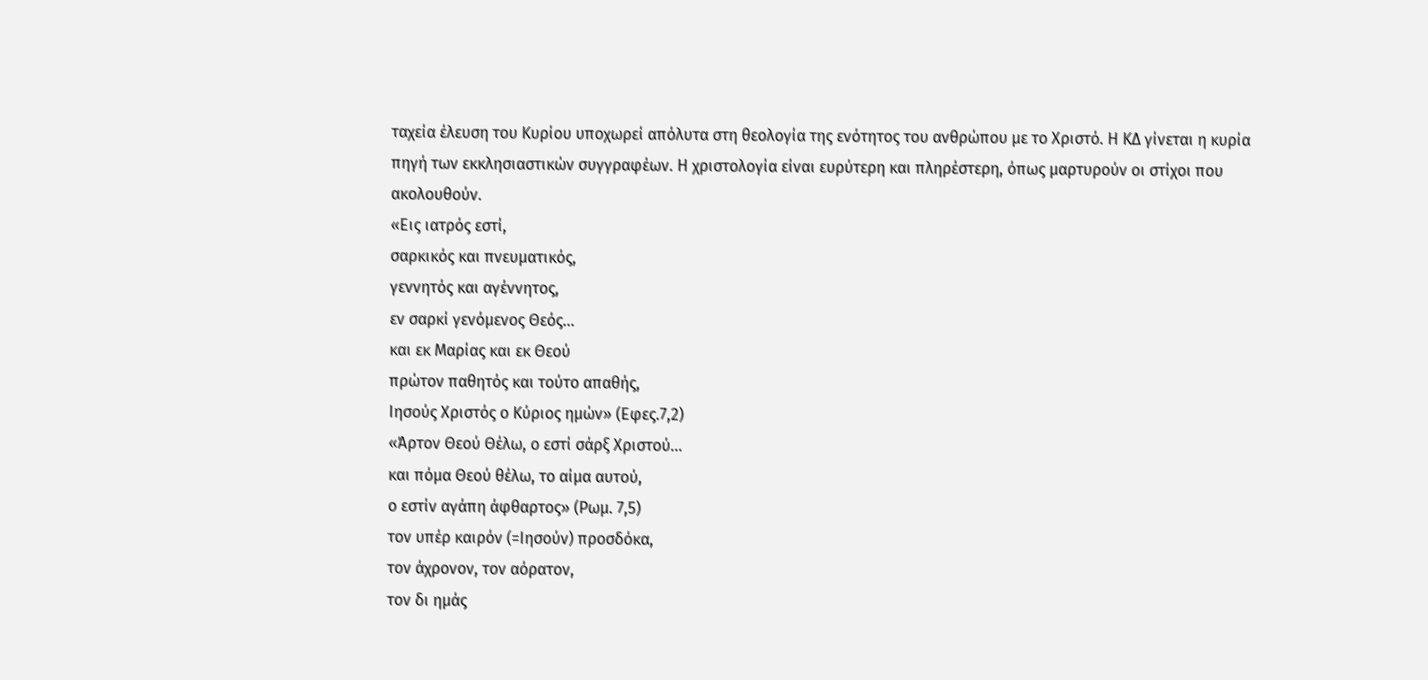ταχεία έλευση του Κυρίου υποχωρεί απόλυτα στη θεολογία της ενότητος του ανθρώπου με το Χριστό. Η ΚΔ γίνεται η κυρία πηγή των εκκλησιαστικών συγγραφέων. Η χριστολογία είναι ευρύτερη και πληρέστερη, όπως μαρτυρούν οι στίχοι που ακολουθούν.
«Εις ιατρός εστί,
σαρκικός και πνευματικός,
γεννητός και αγέννητος,
εν σαρκί γενόμενος Θεός…
και εκ Μαρίας και εκ Θεού
πρώτον παθητός και τούτο απαθής,
Ιησούς Χριστός ο Κύριος ημών» (Εφες.7,2)
«Άρτον Θεού Θέλω, ο εστί σάρξ Χριστού…
και πόμα Θεού θέλω, το αίμα αυτού,
ο εστίν αγάπη άφθαρτος» (Ρωμ. 7,5)
τον υπέρ καιρόν (=Ιησούν) προσδόκα,
τον άχρονον, τον αόρατον,
τον δι ημάς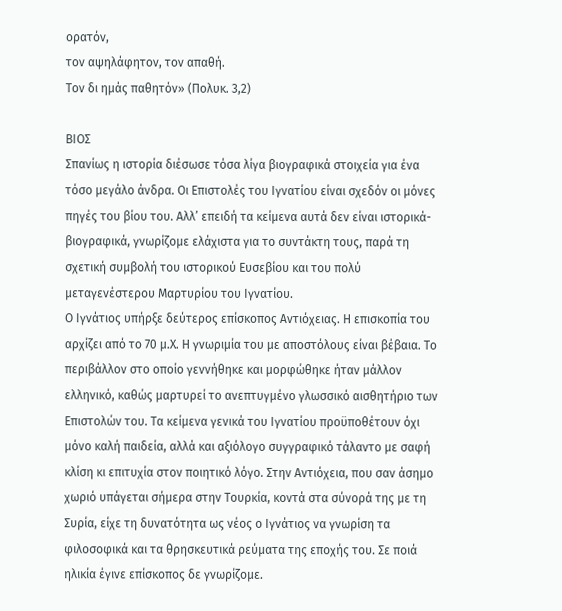ορατόν,
τον αψηλάφητον, τον απαθή.
Τον δι ημάς παθητόν» (Πολυκ. 3,2)

ΒΙΟΣ
Σπανίως η ιστορία διέσωσε τόσα λίγα βιογραφικά στοιχεία για ένα τόσο μεγάλο άνδρα. Οι Επιστολές του Ιγνατίου είναι σχεδόν οι μόνες πηγές του βίου του. Αλλ’ επειδή τα κείμενα αυτά δεν είναι ιστορικά-βιογραφικά, γνωρίζομε ελάχιστα για το συντάκτη τους, παρά τη σχετική συμβολή του ιστορικού Ευσεβίου και του πολύ μεταγενέστερου Μαρτυρίου του Ιγνατίου.
Ο Ιγνάτιος υπήρξε δεύτερος επίσκοπος Αντιόχειας. Η επισκοπία του αρχίζει από το 70 μ.Χ. Η γνωριμία του με αποστόλους είναι βέβαια. Το περιβάλλον στο οποίο γεννήθηκε και μορφώθηκε ήταν μάλλον ελληνικό, καθώς μαρτυρεί το ανεπτυγμένο γλωσσικό αισθητήριο των Επιστολών του. Τα κείμενα γενικά του Ιγνατίου προϋποθέτουν όχι μόνο καλή παιδεία, αλλά και αξιόλογο συγγραφικό τάλαντο με σαφή κλίση κι επιτυχία στον ποιητικό λόγο. Στην Αντιόχεια, που σαν άσημο χωριό υπάγεται σήμερα στην Τουρκία, κοντά στα σύνορά της με τη Συρία, είχε τη δυνατότητα ως νέος ο Ιγνάτιος να γνωρίση τα φιλοσοφικά και τα θρησκευτικά ρεύματα της εποχής του. Σε ποιά ηλικία έγινε επίσκοπος δε γνωρίζομε.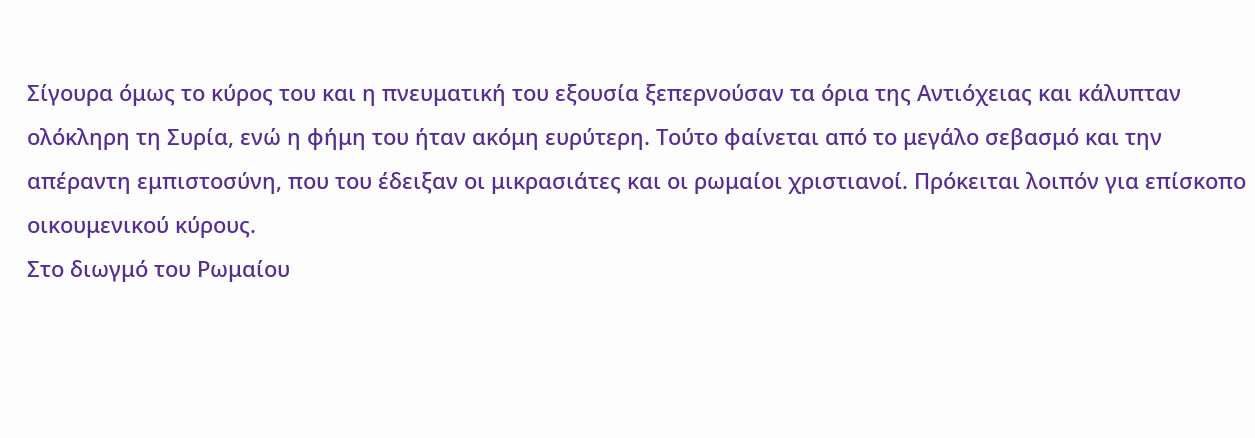Σίγουρα όμως το κύρος του και η πνευματική του εξουσία ξεπερνούσαν τα όρια της Αντιόχειας και κάλυπταν ολόκληρη τη Συρία, ενώ η φήμη του ήταν ακόμη ευρύτερη. Τούτο φαίνεται από το μεγάλο σεβασμό και την απέραντη εμπιστοσύνη, που του έδειξαν οι μικρασιάτες και οι ρωμαίοι χριστιανοί. Πρόκειται λοιπόν για επίσκοπο οικουμενικού κύρους.
Στο διωγμό του Ρωμαίου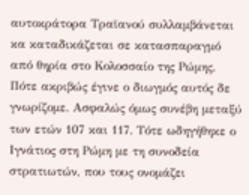αυτοκράτορα Τραϊανού συλλαμβάνεται κα καταδικάζεται σε κατασπαραγμό από θηρία στο Κολοσσαίο της Ρώμης. Πότε ακριβώς έγινε ο διωγμός αυτός δε γνωρίζομε. Ασφαλώς όμως συνέβη μεταξύ των ετών 107 και 117. Τότε ωδηγήθηκε ο Ιγνάτιος στη Ρώμη με τη συνοδεία στρατιωτών, που τους ονομάζει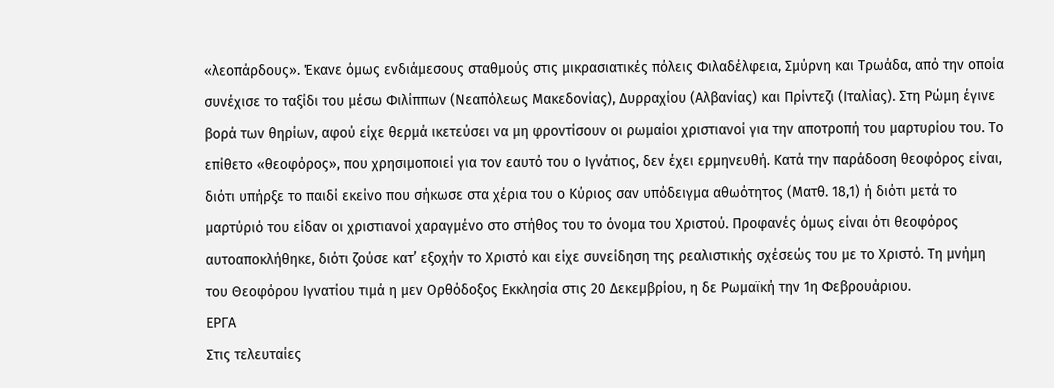«λεοπάρδους». Έκανε όμως ενδιάμεσους σταθμούς στις μικρασιατικές πόλεις Φιλαδέλφεια, Σμύρνη και Τρωάδα, από την οποία συνέχισε το ταξίδι του μέσω Φιλίππων (Νεαπόλεως Μακεδονίας), Δυρραχίου (Αλβανίας) και Πρίντεζι (Ιταλίας). Στη Ρώμη έγινε βορά των θηρίων, αφού είχε θερμά ικετεύσει να μη φροντίσουν οι ρωμαίοι χριστιανοί για την αποτροπή του μαρτυρίου του. Το επίθετο «θεοφόρος», που χρησιμοποιεί για τον εαυτό του ο Ιγνάτιος, δεν έχει ερμηνευθή. Κατά την παράδοση θεοφόρος είναι, διότι υπήρξε το παιδί εκείνο που σήκωσε στα χέρια του ο Κύριος σαν υπόδειγμα αθωότητος (Ματθ. 18,1) ή διότι μετά το μαρτύριό του είδαν οι χριστιανοί χαραγμένο στο στήθος του το όνομα του Χριστού. Προφανές όμως είναι ότι θεοφόρος αυτοαποκλήθηκε, διότι ζούσε κατ’ εξοχήν το Χριστό και είχε συνείδηση της ρεαλιστικής σχέσεώς του με το Χριστό. Τη μνήμη του Θεοφόρου Ιγνατίου τιμά η μεν Ορθόδοξος Εκκλησία στις 20 Δεκεμβρίου, η δε Ρωμαϊκή την 1η Φεβρουάριου.
ΕΡΓΑ
Στις τελευταίες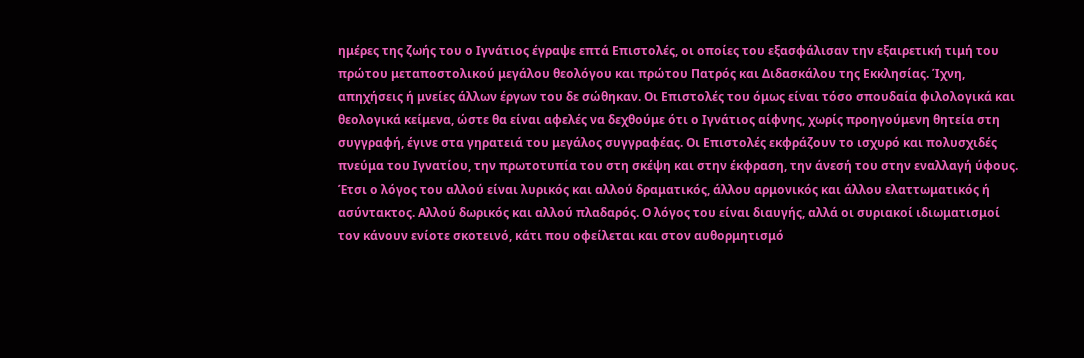ημέρες της ζωής του ο Ιγνάτιος έγραψε επτά Επιστολές, οι οποίες του εξασφάλισαν την εξαιρετική τιμή του πρώτου μεταποστολικού μεγάλου θεολόγου και πρώτου Πατρός και Διδασκάλου της Εκκλησίας. Ίχνη, απηχήσεις ή μνείες άλλων έργων του δε σώθηκαν. Οι Επιστολές του όμως είναι τόσο σπουδαία φιλολογικά και θεολογικά κείμενα, ώστε θα είναι αφελές να δεχθούμε ότι ο Ιγνάτιος αίφνης, χωρίς προηγούμενη θητεία στη συγγραφή, έγινε στα γηρατειά του μεγάλος συγγραφέας. Οι Επιστολές εκφράζουν το ισχυρό και πολυσχιδές πνεύμα του Ιγνατίου, την πρωτοτυπία του στη σκέψη και στην έκφραση, την άνεσή του στην εναλλαγή ύφους. Έτσι ο λόγος του αλλού είναι λυρικός και αλλού δραματικός, άλλου αρμονικός και άλλου ελαττωματικός ή ασύντακτος. Αλλού δωρικός και αλλού πλαδαρός. Ο λόγος του είναι διαυγής, αλλά οι συριακοί ιδιωματισμοί τον κάνουν ενίοτε σκοτεινό, κάτι που οφείλεται και στον αυθορμητισμό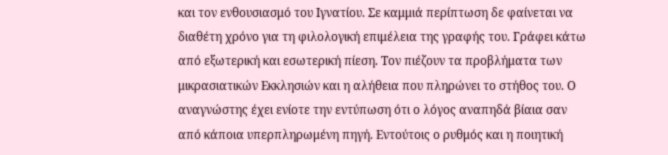και τον ενθουσιασμό του Ιγνατίου. Σε καμμιά περίπτωση δε φαίνεται να διαθέτη χρόνο για τη φιλολογική επιμέλεια της γραφής του. Γράφει κάτω από εξωτερική και εσωτερική πίεση. Τον πιέζουν τα προβλήματα των μικρασιατικών Εκκλησιών και η αλήθεια που πληρώνει το στήθος του. Ο αναγνώστης έχει ενίοτε την εντύπωση ότι ο λόγος αναπηδά βίαια σαν από κάποια υπερπληρωμένη πηγή. Εντούτοις ο ρυθμός και η ποιητική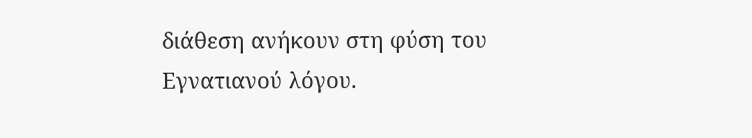διάθεση ανήκουν στη φύση του Εγνατιανού λόγου.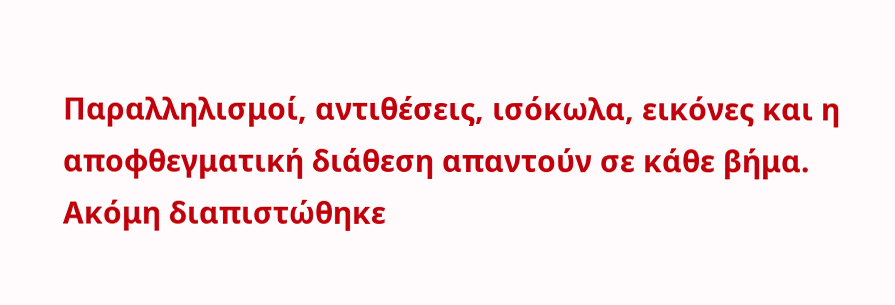Παραλληλισμοί, αντιθέσεις, ισόκωλα, εικόνες και η αποφθεγματική διάθεση απαντούν σε κάθε βήμα. Ακόμη διαπιστώθηκε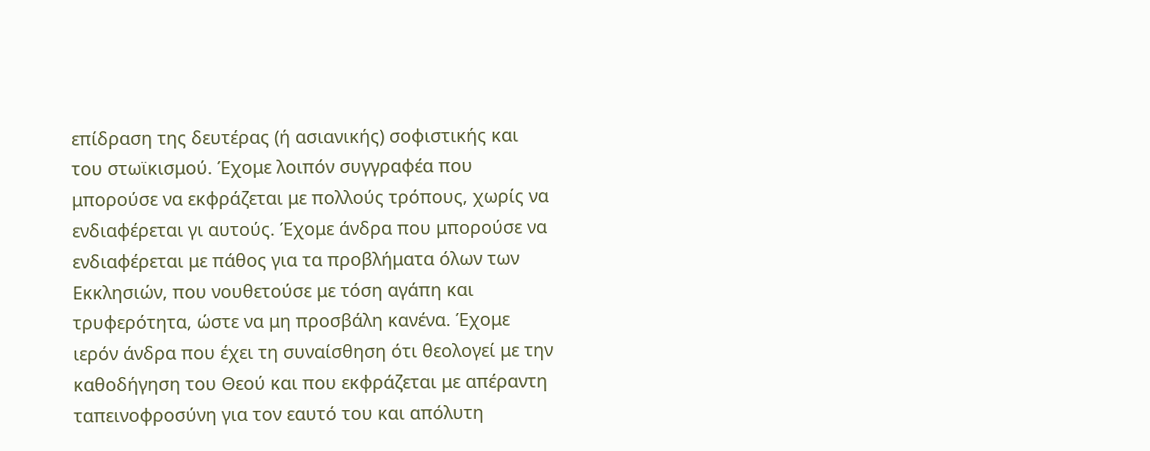επίδραση της δευτέρας (ή ασιανικής) σοφιστικής και του στωϊκισμού. Έχομε λοιπόν συγγραφέα που μπορούσε να εκφράζεται με πολλούς τρόπους, χωρίς να ενδιαφέρεται γι αυτούς. Έχομε άνδρα που μπορούσε να ενδιαφέρεται με πάθος για τα προβλήματα όλων των Εκκλησιών, που νουθετούσε με τόση αγάπη και τρυφερότητα, ώστε να μη προσβάλη κανένα. Έχομε ιερόν άνδρα που έχει τη συναίσθηση ότι θεολογεί με την καθοδήγηση του Θεού και που εκφράζεται με απέραντη ταπεινοφροσύνη για τον εαυτό του και απόλυτη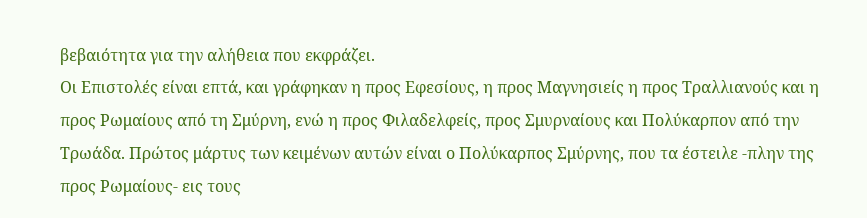βεβαιότητα για την αλήθεια που εκφράζει.
Οι Επιστολές είναι επτά, και γράφηκαν η προς Εφεσίους, η προς Μαγνησιείς η προς Τραλλιανούς και η προς Ρωμαίους από τη Σμύρνη, ενώ η προς Φιλαδελφείς, προς Σμυρναίους και Πολύκαρπον από την Τρωάδα. Πρώτος μάρτυς των κειμένων αυτών είναι ο Πολύκαρπος Σμύρνης, που τα έστειλε -πλην της προς Ρωμαίους- εις τους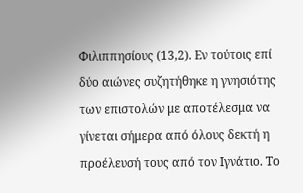Φιλιππησίους (13,2). Εν τούτοις επί δύο αιώνες συζητήθηκε η γνησιότης των επιστολών με αποτέλεσμα να γίνεται σήμερα από όλους δεκτή η προέλευσή τους από τον Ιγνάτιο. Το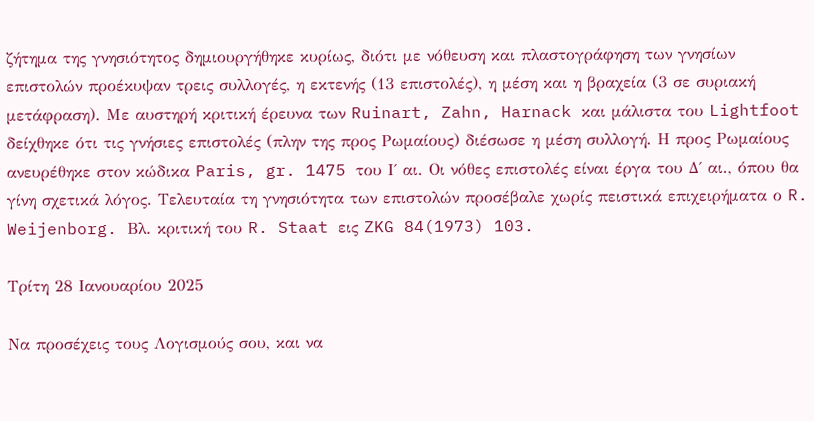ζήτημα της γνησιότητος δημιουργήθηκε κυρίως, διότι με νόθευση και πλαστογράφηση των γνησίων επιστολών προέκυψαν τρεις συλλογές, η εκτενής (13 επιστολές), η μέση και η βραχεία (3 σε συριακή μετάφραση). Με αυστηρή κριτική έρευνα των Ruinart, Zahn, Harnack και μάλιστα του Lightfoot δείχθηκε ότι τις γνήσιες επιστολές (πλην της προς Ρωμαίους) διέσωσε η μέση συλλογή. Η προς Ρωμαίους ανευρέθηκε στον κώδικα Paris, gr. 1475 του Ι΄ αι. Οι νόθες επιστολές είναι έργα του Δ΄ αι., όπου θα γίνη σχετικά λόγος. Τελευταία τη γνησιότητα των επιστολών προσέβαλε χωρίς πειστικά επιχειρήματα ο R. Weijenborg. Βλ. κριτική του R. Staat εις ZKG 84(1973) 103.

Τρίτη 28 Ιανουαρίου 2025

Να προσέχεις τους Λογισμούς σου, και να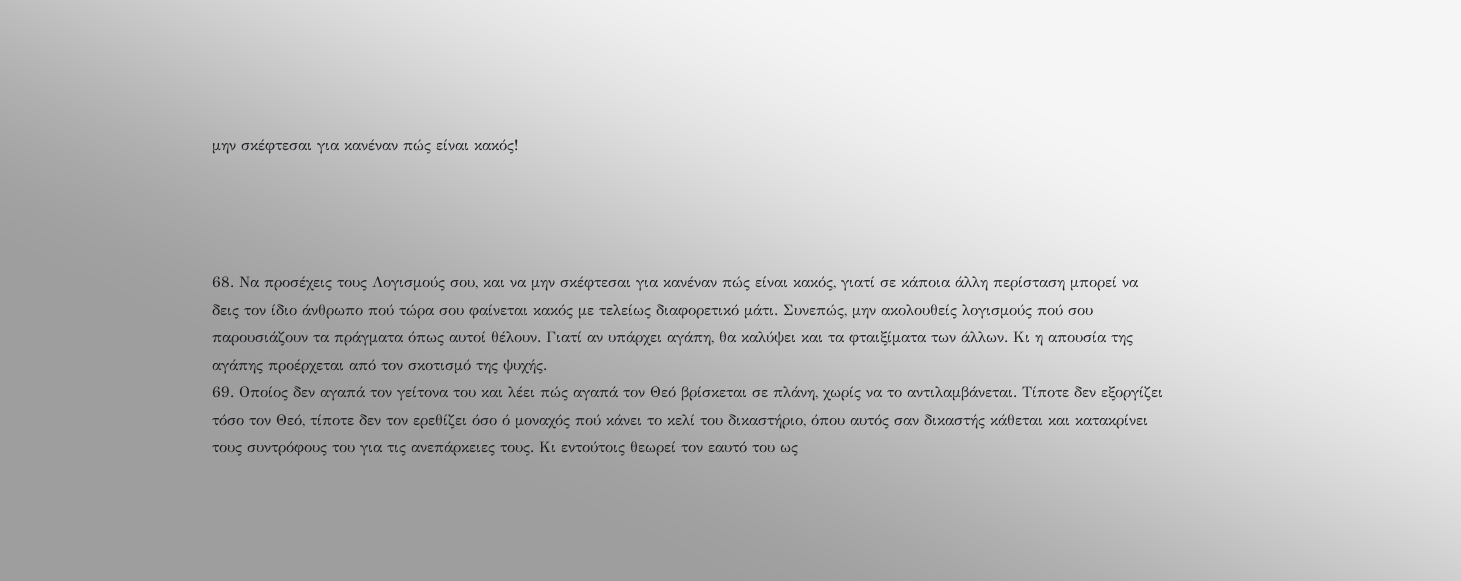μην σκέφτεσαι για κανέναν πώς είναι κακός!




68. Να προσέχεις τους Λογισμούς σου, και να μην σκέφτεσαι για κανέναν πώς είναι κακός, γιατί σε κάποια άλλη περίσταση μπορεί να δεις τον ίδιο άνθρωπο πού τώρα σου φαίνεται κακός με τελείως διαφορετικό μάτι. Συνεπώς, μην ακολουθείς λογισμούς πού σου παρουσιάζουν τα πράγματα όπως αυτοί θέλουν. Γιατί αν υπάρχει αγάπη, θα καλύψει και τα φταιξίματα των άλλων. Κι η απουσία της αγάπης προέρχεται από τον σκοτισμό της ψυχής.
69. Οποίος δεν αγαπά τον γείτονα του και λέει πώς αγαπά τον Θεό βρίσκεται σε πλάνη, χωρίς να το αντιλαμβάνεται. Τίποτε δεν εξοργίζει τόσο τον Θεό, τίποτε δεν τον ερεθίζει όσο ό μοναχός πού κάνει το κελί του δικαστήριο, όπου αυτός σαν δικαστής κάθεται και κατακρίνει τους συντρόφους του για τις ανεπάρκειες τους. Κι εντούτοις θεωρεί τον εαυτό του ως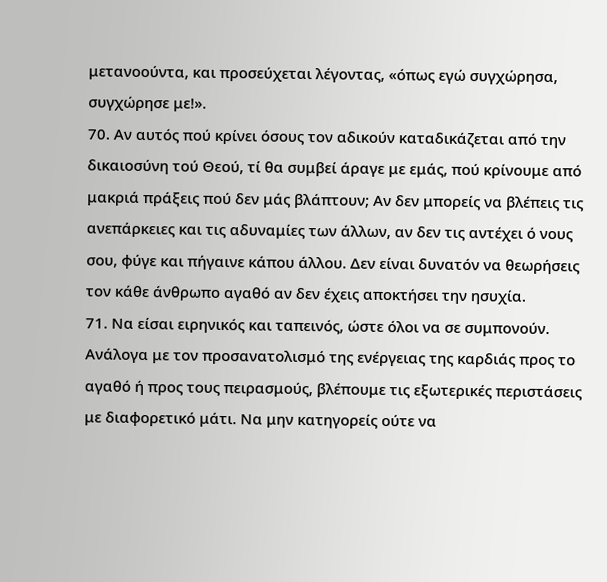μετανοούντα, και προσεύχεται λέγοντας, «όπως εγώ συγχώρησα, συγχώρησε με!».
70. Αν αυτός πού κρίνει όσους τον αδικούν καταδικάζεται από την δικαιοσύνη τού Θεού, τί θα συμβεί άραγε με εμάς, πού κρίνουμε από μακριά πράξεις πού δεν μάς βλάπτουν; Αν δεν μπορείς να βλέπεις τις ανεπάρκειες και τις αδυναμίες των άλλων, αν δεν τις αντέχει ό νους σου, φύγε και πήγαινε κάπου άλλου. Δεν είναι δυνατόν να θεωρήσεις τον κάθε άνθρωπο αγαθό αν δεν έχεις αποκτήσει την ησυχία.
71. Να είσαι ειρηνικός και ταπεινός, ώστε όλοι να σε συμπονούν. Ανάλογα με τον προσανατολισμό της ενέργειας της καρδιάς προς το αγαθό ή προς τους πειρασμούς, βλέπουμε τις εξωτερικές περιστάσεις με διαφορετικό μάτι. Να μην κατηγορείς ούτε να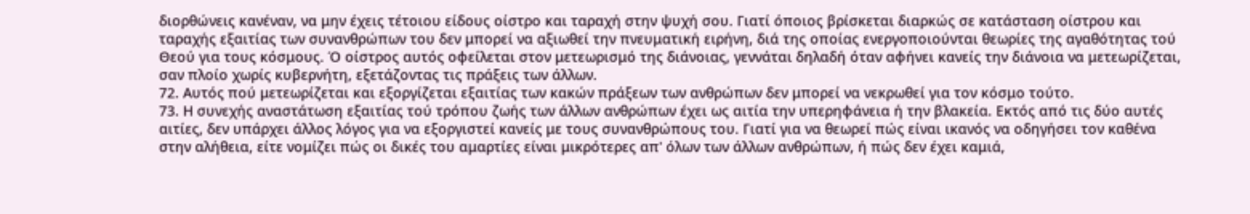διορθώνεις κανέναν, να μην έχεις τέτοιου είδους οίστρο και ταραχή στην ψυχή σου. Γιατί όποιος βρίσκεται διαρκώς σε κατάσταση οίστρου και ταραχής εξαιτίας των συνανθρώπων του δεν μπορεί να αξιωθεί την πνευματική ειρήνη, διά της οποίας ενεργοποιούνται θεωρίες της αγαθότητας τού Θεού για τους κόσμους. Ό οίστρος αυτός οφείλεται στον μετεωρισμό της διάνοιας, γεννάται δηλαδή όταν αφήνει κανείς την διάνοια να μετεωρίζεται, σαν πλοίο χωρίς κυβερνήτη, εξετάζοντας τις πράξεις των άλλων.
72. Αυτός πού μετεωρίζεται και εξοργίζεται εξαιτίας των κακών πράξεων των ανθρώπων δεν μπορεί να νεκρωθεί για τον κόσμο τούτο.
73. Η συνεχής αναστάτωση εξαιτίας τού τρόπου ζωής των άλλων ανθρώπων έχει ως αιτία την υπερηφάνεια ή την βλακεία. Εκτός από τις δύο αυτές αιτίες, δεν υπάρχει άλλος λόγος για να εξοργιστεί κανείς με τους συνανθρώπους του. Γιατί για να θεωρεί πώς είναι ικανός να οδηγήσει τον καθένα στην αλήθεια, είτε νομίζει πώς οι δικές του αμαρτίες είναι μικρότερες απ' όλων των άλλων ανθρώπων, ή πώς δεν έχει καμιά,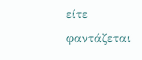είτε φαντάζεται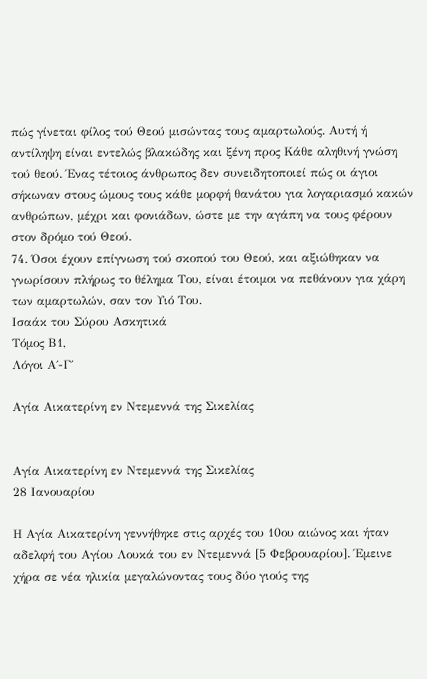πώς γίνεται φίλος τού Θεού μισώντας τους αμαρτωλούς. Αυτή ή αντίληψη είναι εντελώς βλακώδης και ξένη προς Κάθε αληθινή γνώση τού θεού. Ένας τέτοιος άνθρωπος δεν συνειδητοποιεί πώς οι άγιοι σήκωναν στους ώμους τους κάθε μορφή θανάτου για λογαριασμό κακών ανθρώπων, μέχρι και φονιάδων, ώστε με την αγάπη να τους φέρουν στον δρόμο τού Θεού.
74. Όσοι έχουν επίγνωση τού σκοπού του Θεού, και αξιώθηκαν να γνωρίσουν πλήρως το θέλημα Του, είναι έτοιμοι να πεθάνουν για χάρη των αμαρτωλών, σαν τον Υιό Του.
Ισαάκ του Σύρου Ασκητικά
Τόμος Β1,
Λόγοι Α΄-Γ΄

Αγία Αικατερίνη εν Ντεμεννά της Σικελίας


Αγία Αικατερίνη εν Ντεμεννά της Σικελίας
28 Ιανουαρίου

Η Αγία Αικατερίνη γεννήθηκε στις αρχές του 10ου αιώνος και ήταν αδελφή του Αγίου Λουκά του εν Ντεμεννά [5 Φεβρουαρίου]. Έμεινε χήρα σε νέα ηλικία μεγαλώνοντας τους δύο γιούς της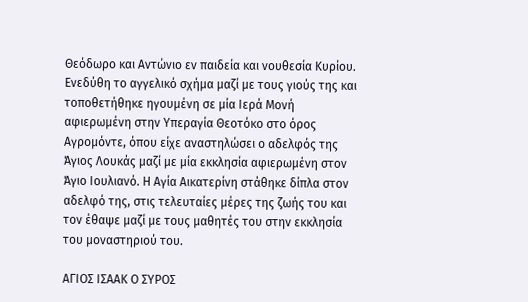Θεόδωρο και Αντώνιο εν παιδεία και νουθεσία Κυρίου. Ενεδύθη το αγγελικό σχήμα μαζί με τους γιούς της και τοποθετήθηκε ηγουμένη σε μία Ιερά Μονή αφιερωμένη στην Υπεραγία Θεοτόκο στο όρος Αγρομόντε, όπου είχε αναστηλώσει ο αδελφός της Άγιος Λουκάς μαζί με μία εκκλησία αφιερωμένη στον Άγιο Ιουλιανό. Η Αγία Αικατερίνη στάθηκε δίπλα στον αδελφό της, στις τελευταίες μέρες της ζωής του και τον έθαψε μαζί με τους μαθητές του στην εκκλησία του μοναστηριού του.

ΑΓΙΟΣ ΙΣΑΑΚ Ο ΣΥΡΟΣ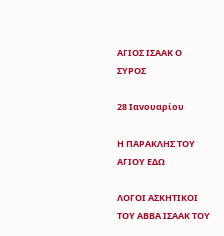ΑΓΙΟΣ ΙΣΑΑΚ Ο ΣΥΡΟΣ

28 Ιανουαρίου

Η ΠΑΡΑΚΛΗΣ ΤΟΥ ΑΓΙΟΥ ΕΔΩ

ΛΟΓΟΙ ΑΣΚΗΤΙΚΟΙ
ΤΟΥ ΑΒΒΑ ΙΣΑΑΚ ΤΟΥ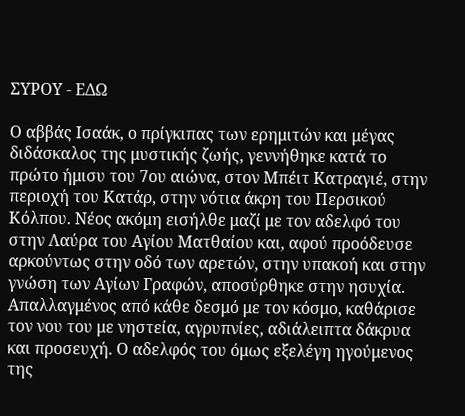ΣΥΡΟΥ - ΕΔΩ

Ο αββάς Ισαάκ, ο πρίγκιπας των ερημιτών και μέγας διδάσκαλος της μυστικής ζωής, γεννήθηκε κατά το πρώτο ήμισυ του 7ου αιώνα, στον Μπέιτ Κατραγιέ, στην περιοχή του Κατάρ, στην νότια άκρη του Περσικού Κόλπου. Νέος ακόμη εισήλθε μαζί με τον αδελφό του στην Λαύρα του Αγίου Ματθαίου και, αφού προόδευσε αρκούντως στην οδό των αρετών, στην υπακοή και στην γνώση των Αγίων Γραφών, αποσύρθηκε στην ησυχία. Απαλλαγμένος από κάθε δεσμό με τον κόσμο, καθάρισε τον νου του με νηστεία, αγρυπνίες, αδιάλειπτα δάκρυα και προσευχή. Ο αδελφός του όμως εξελέγη ηγούμενος της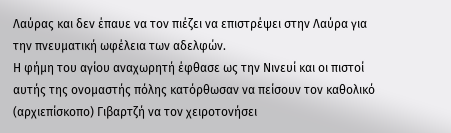Λαύρας και δεν έπαυε να τον πιέζει να επιστρέψει στην Λαύρα για την πνευματική ωφέλεια των αδελφών.
Η φήμη του αγίου αναχωρητή έφθασε ως την Νινευί και οι πιστοί αυτής της ονομαστής πόλης κατόρθωσαν να πείσουν τον καθολικό (αρχιεπίσκοπο) Γιβαρτζή να τον χειροτονήσει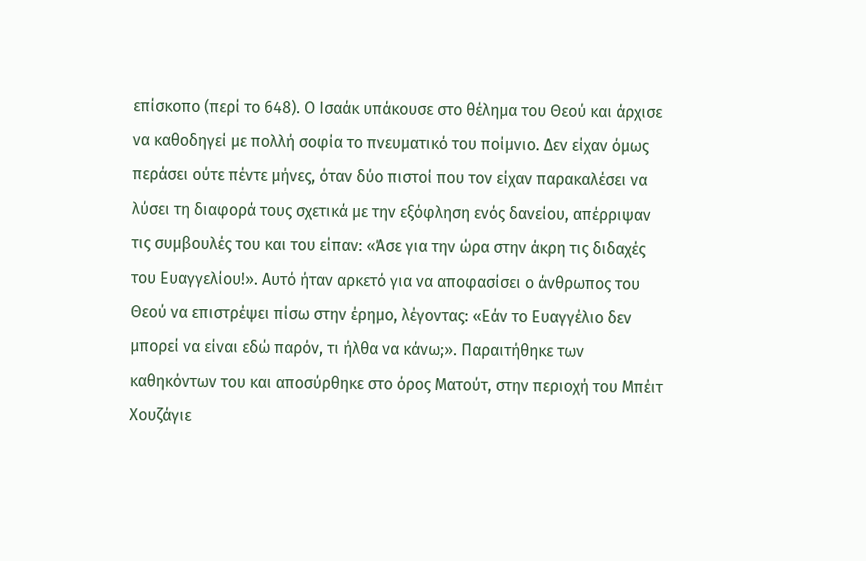επίσκοπο (περί το 648). Ο Ισαάκ υπάκουσε στο θέλημα του Θεού και άρχισε να καθοδηγεί με πολλή σοφία το πνευματικό του ποίμνιο. Δεν είχαν όμως περάσει ούτε πέντε μήνες, όταν δύο πιστοί που τον είχαν παρακαλέσει να λύσει τη διαφορά τους σχετικά με την εξόφληση ενός δανείου, απέρριψαν τις συμβουλές του και του είπαν: «Άσε για την ώρα στην άκρη τις διδαχές του Ευαγγελίου!». Αυτό ήταν αρκετό για να αποφασίσει ο άνθρωπος του Θεού να επιστρέψει πίσω στην έρημο, λέγοντας: «Εάν το Ευαγγέλιο δεν μπορεί να είναι εδώ παρόν, τι ήλθα να κάνω;». Παραιτήθηκε των καθηκόντων του και αποσύρθηκε στο όρος Ματούτ, στην περιοχή του Μπέιτ Χουζάγιε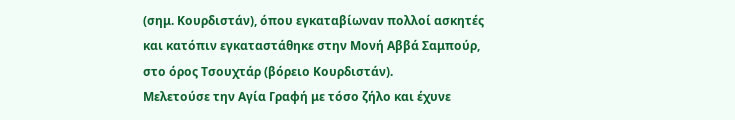(σημ. Κουρδιστάν), όπου εγκαταβίωναν πολλοί ασκητές και κατόπιν εγκαταστάθηκε στην Μονή Αββά Σαμπούρ, στο όρος Τσουχτάρ (βόρειο Κουρδιστάν).
Μελετούσε την Αγία Γραφή με τόσο ζήλο και έχυνε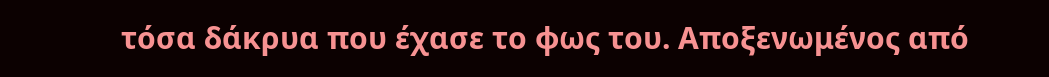τόσα δάκρυα που έχασε το φως του. Αποξενωμένος από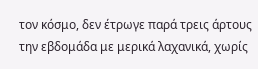τον κόσμο, δεν έτρωγε παρά τρεις άρτους την εβδομάδα με μερικά λαχανικά, χωρίς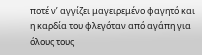ποτέ ν’ αγγίζει μαγειρεμένο φαγητό και η καρδία του φλεγόταν από αγάπη για όλους τους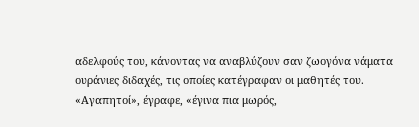αδελφούς του, κάνοντας να αναβλύζουν σαν ζωογόνα νάματα ουράνιες διδαχές, τις οποίες κατέγραφαν οι μαθητές του.
«Αγαπητοί», έγραφε, «έγινα πια μωρός,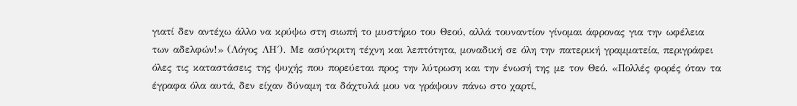γιατί δεν αντέχω άλλο να κρύψω στη σιωπή το μυστήριο του Θεού, αλλά τουναντίον γίνομαι άφρονας για την ωφέλεια των αδελφών!» (Λόγος ΛΗ΄). Με ασύγκριτη τέχνη και λεπτότητα, μοναδική σε όλη την πατερική γραμματεία, περιγράφει όλες τις καταστάσεις της ψυχής που πορεύεται προς την λύτρωση και την ένωσή της με τον Θεό. «Πολλές φορές όταν τα έγραφα όλα αυτά, δεν είχαν δύναμη τα δάχτυλά μου να γράψουν πάνω στο χαρτί,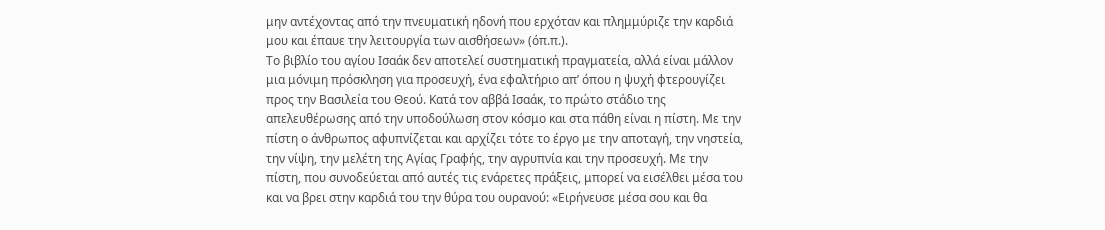μην αντέχοντας από την πνευματική ηδονή που ερχόταν και πλημμύριζε την καρδιά μου και έπαυε την λειτουργία των αισθήσεων» (όπ.π.).
Το βιβλίο του αγίου Ισαάκ δεν αποτελεί συστηματική πραγματεία, αλλά είναι μάλλον μια μόνιμη πρόσκληση για προσευχή, ένα εφαλτήριο απ’ όπου η ψυχή φτερουγίζει προς την Βασιλεία του Θεού. Κατά τον αββά Ισαάκ, το πρώτο στάδιο της απελευθέρωσης από την υποδούλωση στον κόσμο και στα πάθη είναι η πίστη. Με την πίστη ο άνθρωπος αφυπνίζεται και αρχίζει τότε το έργο με την αποταγή, την νηστεία, την νίψη, την μελέτη της Αγίας Γραφής, την αγρυπνία και την προσευχή. Με την πίστη, που συνοδεύεται από αυτές τις ενάρετες πράξεις, μπορεί να εισέλθει μέσα του και να βρει στην καρδιά του την θύρα του ουρανού: «Ειρήνευσε μέσα σου και θα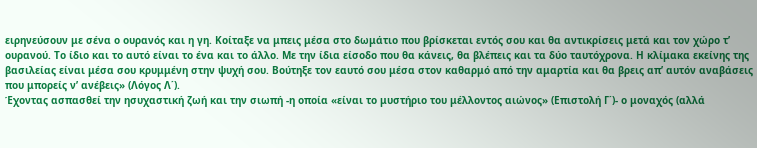ειρηνεύσουν με σένα ο ουρανός και η γη. Κοίταξε να μπεις μέσα στο δωμάτιο που βρίσκεται εντός σου και θα αντικρίσεις μετά και τον χώρο τ’ ουρανού. Το ίδιο και το αυτό είναι το ένα και το άλλο. Με την ίδια είσοδο που θα κάνεις, θα βλέπεις και τα δύο ταυτόχρονα. Η κλίμακα εκείνης της βασιλείας είναι μέσα σου κρυμμένη στην ψυχή σου. Βούτηξε τον εαυτό σου μέσα στον καθαρμό από την αμαρτία και θα βρεις απ’ αυτόν αναβάσεις που μπορείς ν’ ανέβεις» (Λόγος Λ΄).
Έχοντας ασπασθεί την ησυχαστική ζωή και την σιωπή -η οποία «είναι το μυστήριο του μέλλοντος αιώνος» (Επιστολή Γ΄)- ο μοναχός (αλλά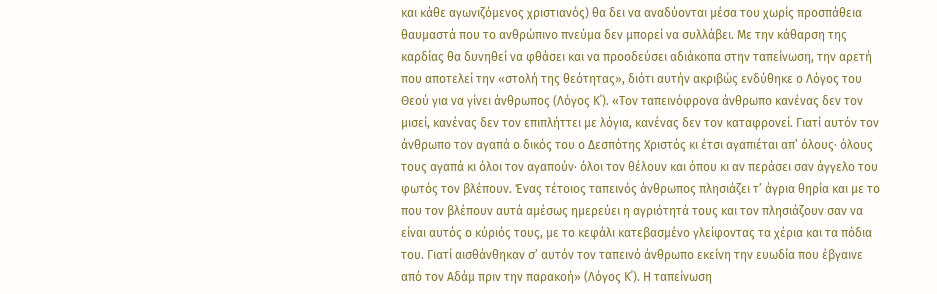και κάθε αγωνιζόμενος χριστιανός) θα δει να αναδύονται μέσα του χωρίς προσπάθεια θαυμαστά που το ανθρώπινο πνεύμα δεν μπορεί να συλλάβει. Με την κάθαρση της καρδίας θα δυνηθεί να φθάσει και να προοδεύσει αδιάκοπα στην ταπείνωση, την αρετή που αποτελεί την «στολή της θεότητας», διότι αυτήν ακριβώς ενδύθηκε ο Λόγος του Θεού για να γίνει άνθρωπος (Λόγος Κ΄). «Τον ταπεινόφρονα άνθρωπο κανένας δεν τον μισεί, κανένας δεν τον επιπλήττει με λόγια, κανένας δεν τον καταφρονεί. Γιατί αυτόν τον άνθρωπο τον αγαπά ο δικός του ο Δεσπότης Χριστός κι έτσι αγαπιέται απ’ όλους· όλους τους αγαπά κι όλοι τον αγαπούν· όλοι τον θέλουν και όπου κι αν περάσει σαν άγγελο του φωτός τον βλέπουν. Ένας τέτοιος ταπεινός άνθρωπος πλησιάζει τ’ άγρια θηρία και με το που τον βλέπουν αυτά αμέσως ημερεύει η αγριότητά τους και τον πλησιάζουν σαν να είναι αυτός ο κύριός τους, με το κεφάλι κατεβασμένο γλείφοντας τα χέρια και τα πόδια του. Γιατί αισθάνθηκαν σ’ αυτόν τον ταπεινό άνθρωπο εκείνη την ευωδία που έβγαινε από τον Αδάμ πριν την παρακοή» (Λόγος Κ΄). Η ταπείνωση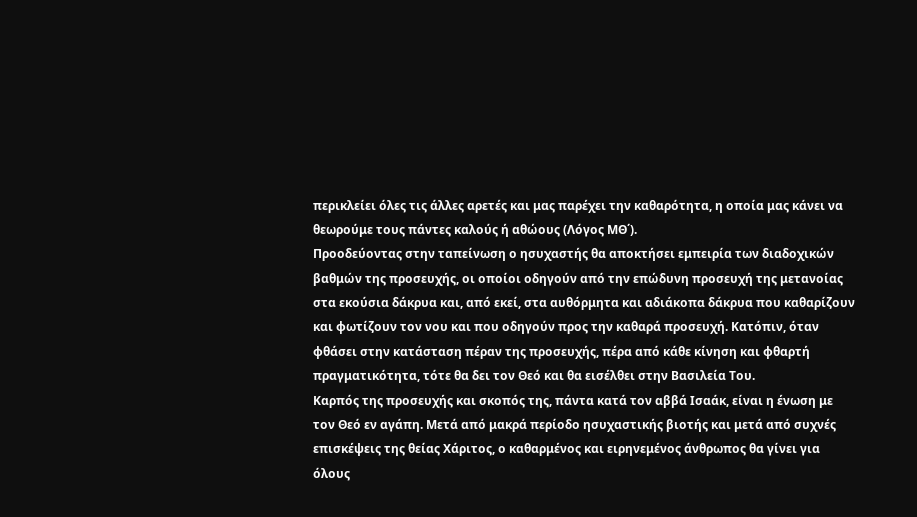περικλείει όλες τις άλλες αρετές και μας παρέχει την καθαρότητα, η οποία μας κάνει να θεωρούμε τους πάντες καλούς ή αθώους (Λόγος ΜΘ΄).
Προοδεύοντας στην ταπείνωση ο ησυχαστής θα αποκτήσει εμπειρία των διαδοχικών βαθμών της προσευχής, οι οποίοι οδηγούν από την επώδυνη προσευχή της μετανοίας στα εκούσια δάκρυα και, από εκεί, στα αυθόρμητα και αδιάκοπα δάκρυα που καθαρίζουν και φωτίζουν τον νου και που οδηγούν προς την καθαρά προσευχή. Κατόπιν, όταν φθάσει στην κατάσταση πέραν της προσευχής, πέρα από κάθε κίνηση και φθαρτή πραγματικότητα, τότε θα δει τον Θεό και θα εισέλθει στην Βασιλεία Του.
Καρπός της προσευχής και σκοπός της, πάντα κατά τον αββά Ισαάκ, είναι η ένωση με τον Θεό εν αγάπη. Μετά από μακρά περίοδο ησυχαστικής βιοτής και μετά από συχνές επισκέψεις της θείας Χάριτος, ο καθαρμένος και ειρηνεμένος άνθρωπος θα γίνει για όλους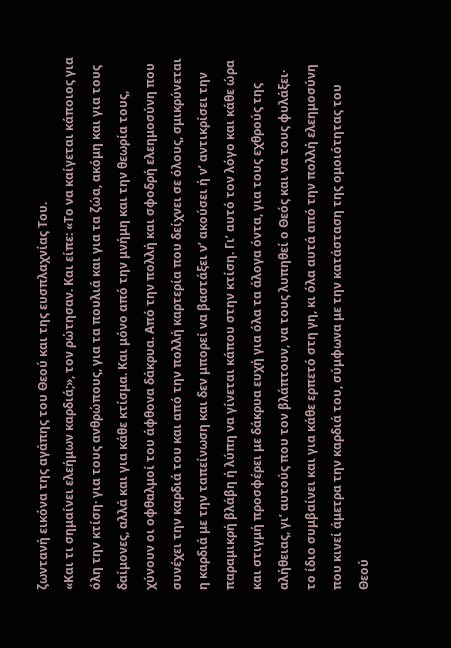ζωντανή εικόνα της αγάπης του Θεού και της ευσπλαχνίας Του.
«Και τι σημαίνει ελεήμων καρδιά;», τον ρώτησαν. Και είπε: «Το να καίγεται κάποιος για όλη την κτίση· για τους ανθρώπους, για τα πουλιά και για τα ζώα, ακόμη και για τους δαίμονες, αλλά και για κάθε κτίσμα. Και μόνο από την μνήμη και την θεωρία τους, χύνουν οι οφθαλμοί του άφθονα δάκρυα. Από την πολλή και σφοδρή ελεημοσύνη που συνέχει την καρδιά του και από την πολλή καρτερία που δείχνει σε όλους, σμικρύνεται η καρδιά με την ταπείνωση και δεν μπορεί να βαστάξει ν’ ακούσει ή ν’ αντικρίσει την παραμικρή βλάβη ή λύπη να γίνεται κάπου στην κτίση. Γι’ αυτό τον λόγο και κάθε ώρα και στιγμή προσφέρει με δάκρυα ευχή για όλα τα άλογα όντα, για τους εχθρούς της αλήθειας, γι’ αυτούς που τον βλάπτουν, να τους λυπηθεί ο Θεός και να τους φυλάξει· το ίδιο συμβαίνει και για κάθε ερπετό στη γη, κι όλα αυτά από την πολλή ελεημοσύνη που κινεί άμετρα την καρδιά του, σύμφωνα με την κατάσταση της ομοιότητας του Θεού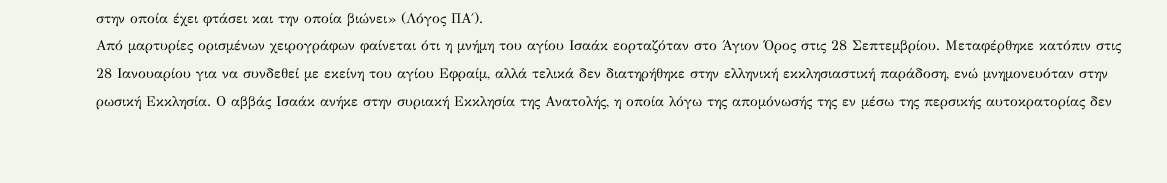στην οποία έχει φτάσει και την οποία βιώνει» (Λόγος ΠΑ΄).
Από μαρτυρίες ορισμένων χειρογράφων φαίνεται ότι η μνήμη του αγίου Ισαάκ εορταζόταν στο Άγιον Όρος στις 28 Σεπτεμβρίου. Μεταφέρθηκε κατόπιν στις 28 Ιανουαρίου για να συνδεθεί με εκείνη του αγίου Εφραίμ, αλλά τελικά δεν διατηρήθηκε στην ελληνική εκκλησιαστική παράδοση, ενώ μνημονευόταν στην ρωσική Εκκλησία. Ο αββάς Ισαάκ ανήκε στην συριακή Εκκλησία της Ανατολής, η οποία λόγω της απομόνωσής της εν μέσω της περσικής αυτοκρατορίας δεν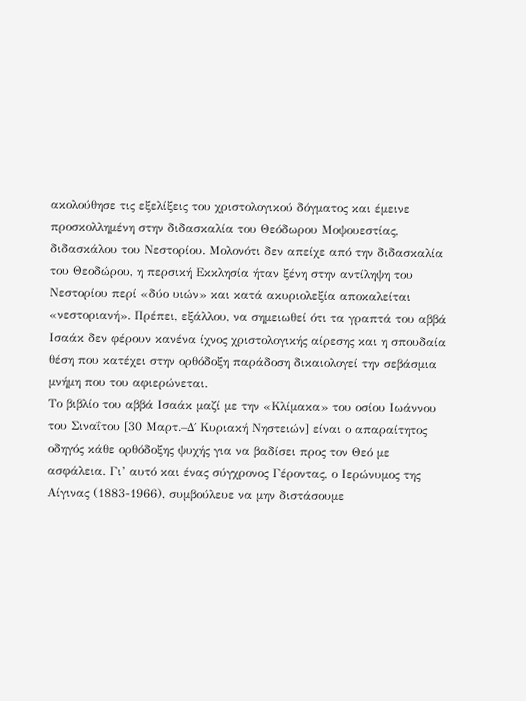ακολούθησε τις εξελίξεις του χριστολογικού δόγματος και έμεινε προσκολλημένη στην διδασκαλία του Θεόδωρου Μοψουεστίας, διδασκάλου του Νεστορίου. Μολονότι δεν απείχε από την διδασκαλία του Θεοδώρου, η περσική Εκκλησία ήταν ξένη στην αντίληψη του Νεστορίου περί «δύο υιών» και κατά ακυριολεξία αποκαλείται «νεστοριανή». Πρέπει, εξάλλου, να σημειωθεί ότι τα γραπτά του αββά Ισαάκ δεν φέρουν κανένα ίχνος χριστολογικής αίρεσης και η σπουδαία θέση που κατέχει στην ορθόδοξη παράδοση δικαιολογεί την σεβάσμια μνήμη που του αφιερώνεται.
Το βιβλίο του αββά Ισαάκ μαζί με την «Κλίμακα» του οσίου Ιωάννου του Σιναΐτου [30 Μαρτ.–Δ΄ Κυριακή Νηστειών] είναι ο απαραίτητος οδηγός κάθε ορθόδοξης ψυχής για να βαδίσει προς τον Θεό με ασφάλεια. Γι’ αυτό και ένας σύγχρονος Γέροντας, ο Ιερώνυμος της Αίγινας (1883-1966), συμβούλευε να μην διστάσουμε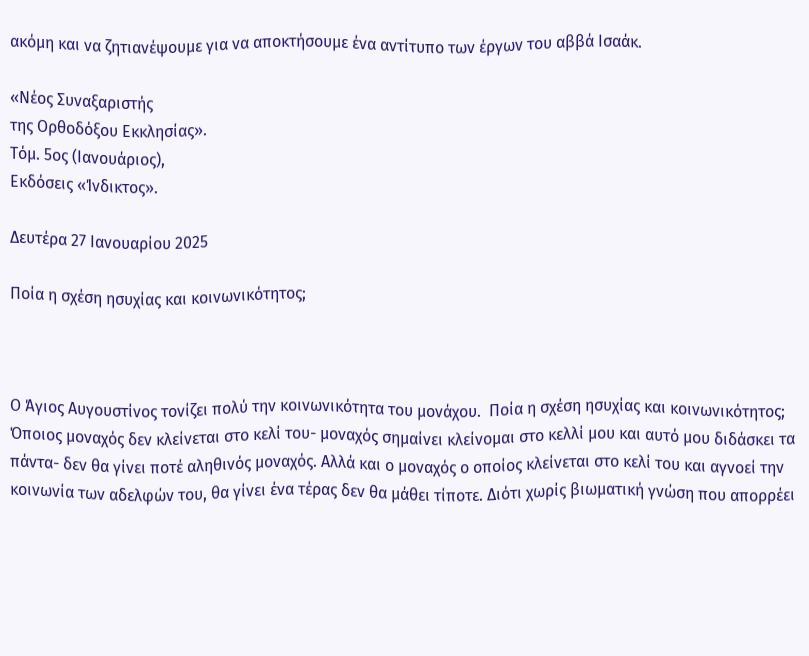ακόμη και να ζητιανέψουμε για να αποκτήσουμε ένα αντίτυπο των έργων του αββά Ισαάκ.

«Νέος Συναξαριστής
της Ορθοδόξου Εκκλησίας».
Τόμ. 5ος (Ιανουάριος),
Εκδόσεις «Ίνδικτος».

Δευτέρα 27 Ιανουαρίου 2025

Ποία η σχέση ησυχίας και κοινωνικότητος;



Ο Άγιος Αυγουστίνος τονίζει πολύ την κοινωνικότητα του μονάχου.  Ποία η σχέση ησυχίας και κοινωνικότητος;  Όποιος μοναχός δεν κλείνεται στο κελί του- μοναχός σημαίνει κλείνομαι στο κελλί μου και αυτό μου διδάσκει τα πάντα- δεν θα γίνει ποτέ αληθινός μοναχός. Αλλά και ο μοναχός ο οποίος κλείνεται στο κελί του και αγνοεί την κοινωνία των αδελφών του, θα γίνει ένα τέρας δεν θα μάθει τίποτε. Διότι χωρίς βιωματική γνώση που απορρέει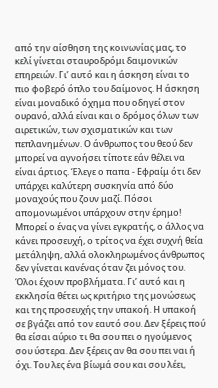από την αίσθηση της κοινωνίας μας, το κελί γίνεται σταυροδρόμι δαιμονικών επηρειών. Γι’ αυτό και η άσκηση είναι το πιο φοβερό όπλο του δαίμονος. Η άσκηση είναι μοναδικό όχημα που οδηγεί στον ουρανό, αλλά είναι και ο δρόμος όλων των αιρετικών, των σχισματικών και των πεπλανημένων. Ο άνθρωπος του θεού δεν μπορεί να αγνοήσει τίποτε εάν θέλει να είναι άρτιος. Έλεγε ο παπα - Εφραίμ ότι δεν υπάρχει καλύτερη συσκηνία από δύο μοναχούς που ζουν μαζί. Πόσοι απομονωμένοι υπάρχουν στην έρημο! Μπορεί ο ένας να γίνει εγκρατής, ο άλλος να κάνει προσευχή, ο τρίτος να έχει συχνή θεία μετάληψη, αλλά ολοκληρωμένος άνθρωπος δεν γίνεται κανένας όταν ζει μόνος του. Όλοι έχουν προβλήματα. Γι’ αυτό και η εκκλησία θέτει ως κριτήριο της μονώσεως και της προσευχής την υπακοή. Η υπακοή σε βγάζει από τον εαυτό σου. Δεν ξέρεις πού θα είσαι αύριο τι θα σου πει ο ηγούμενος σου ύστερα. Δεν ξέρεις αν θα σου πει ναι ή όχι. Του λες ένα βίωμά σου και σου λέει,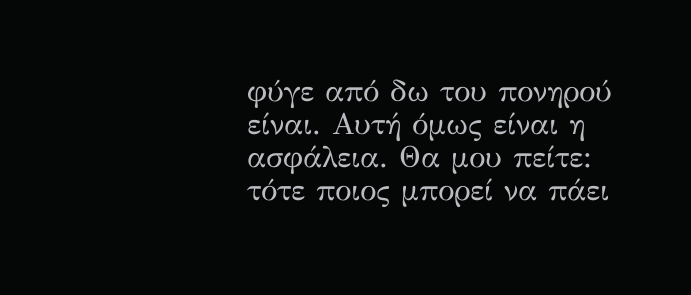φύγε από δω του πονηρού είναι. Αυτή όμως είναι η ασφάλεια. Θα μου πείτε: τότε ποιος μπορεί να πάει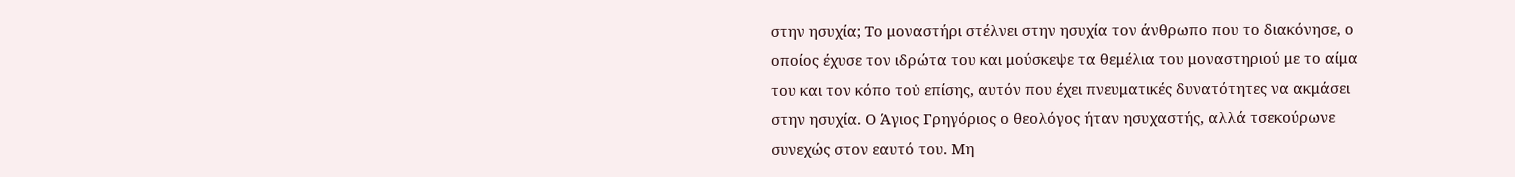στην ησυχία; Το μοναστήρι στέλνει στην ησυχία τον άνθρωπο που το διακόνησε, ο οποίος έχυσε τον ιδρώτα του και μούσκεψε τα θεμέλια του μοναστηριού με το αίμα του και τον κόπο του̇ επίσης, αυτόν που έχει πνευματικές δυνατότητες να ακμάσει στην ησυχία. Ο Άγιος Γρηγόριος ο θεολόγος ήταν ησυχαστής, αλλά τσεκούρωνε συνεχώς στον εαυτό του. Μη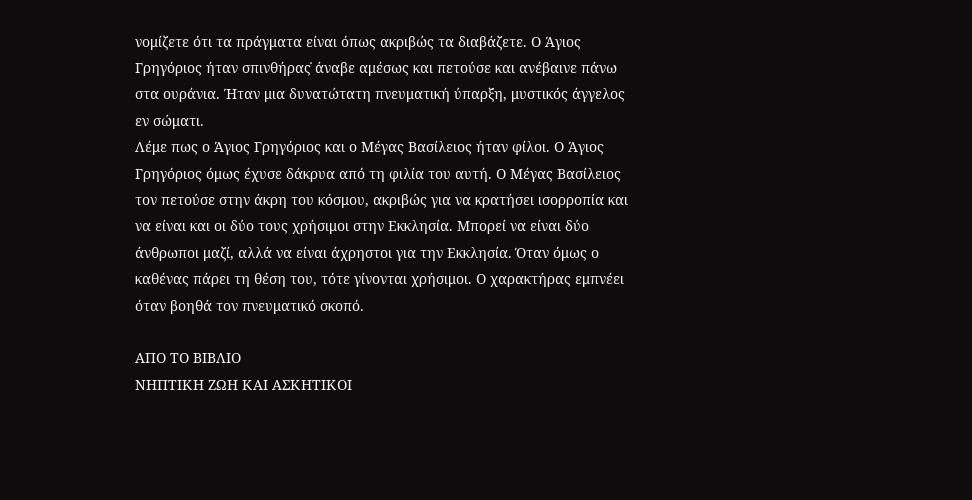νομίζετε ότι τα πράγματα είναι όπως ακριβώς τα διαβάζετε. Ο Άγιος Γρηγόριος ήταν σπινθήρας̇ άναβε αμέσως και πετούσε και ανέβαινε πάνω στα ουράνια. Ήταν μια δυνατώτατη πνευματική ύπαρξη, μυστικός άγγελος εν σώματι.
Λέμε πως ο Άγιος Γρηγόριος και ο Μέγας Βασίλειος ήταν φίλοι. Ο Άγιος Γρηγόριος όμως έχυσε δάκρυα από τη φιλία του αυτή. Ο Μέγας Βασίλειος τον πετούσε στην άκρη του κόσμου, ακριβώς για να κρατήσει ισορροπία και να είναι και οι δύο τους χρήσιμοι στην Εκκλησία. Μπορεί να είναι δύο άνθρωποι μαζί, αλλά να είναι άχρηστοι για την Εκκλησία. Όταν όμως ο καθένας πάρει τη θέση του, τότε γίνονται χρήσιμοι. Ο χαρακτήρας εμπνέει όταν βοηθά τον πνευματικό σκοπό.

ΑΠΟ ΤΟ ΒΙΒΛΙΟ
ΝΗΠΤΙΚΗ ΖΩΗ ΚΑΙ ΑΣΚΗΤΙΚΟΙ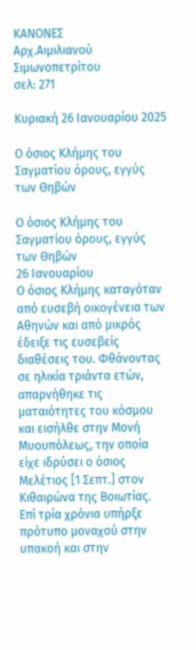ΚΑΝΟΝΕΣ
Αρχ.Αιμιλιανού Σιμωνοπετρίτου
σελ: 271

Κυριακή 26 Ιανουαρίου 2025

Ο όσιος Κλήμης του Σαγματίου όρους, εγγύς των Θηβών

Ο όσιος Κλήμης του Σαγματίου όρους, εγγύς των Θηβών
26 Ιανουαρίου
Ο όσιος Κλήμης καταγόταν από ευσεβή οικογένεια των Αθηνών και από μικρός έδειξε τις ευσεβείς διαθέσεις του. Φθάνοντας σε ηλικία τριάντα ετών, απαρνήθηκε τις ματαιότητες του κόσμου και εισήλθε στην Μονή Μυουπόλεως, την οποία είχε ιδρύσει ο όσιος Μελέτιος [1 Σεπτ.] στον Κιθαιρώνα της Βοιωτίας.
Επί τρία χρόνια υπήρξε πρότυπο μοναχού στην υπακοή και στην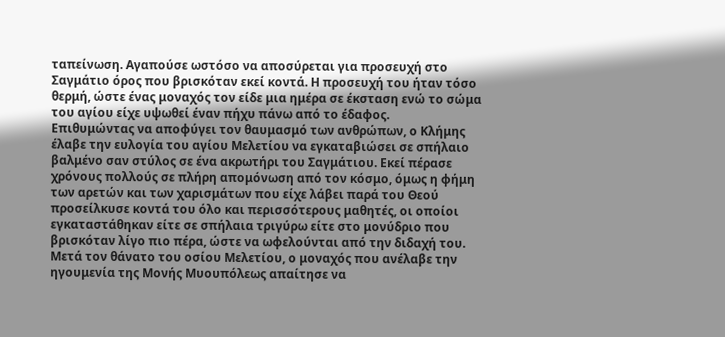ταπείνωση. Αγαπούσε ωστόσο να αποσύρεται για προσευχή στο Σαγμάτιο όρος που βρισκόταν εκεί κοντά. Η προσευχή του ήταν τόσο θερμή, ώστε ένας μοναχός τον είδε μια ημέρα σε έκσταση ενώ το σώμα του αγίου είχε υψωθεί έναν πήχυ πάνω από το έδαφος.
Επιθυμώντας να αποφύγει τον θαυμασμό των ανθρώπων, ο Κλήμης έλαβε την ευλογία του αγίου Μελετίου να εγκαταβιώσει σε σπήλαιο βαλμένο σαν στύλος σε ένα ακρωτήρι του Σαγμάτιου. Εκεί πέρασε χρόνους πολλούς σε πλήρη απομόνωση από τον κόσμο, όμως η φήμη των αρετών και των χαρισμάτων που είχε λάβει παρά του Θεού προσείλκυσε κοντά του όλο και περισσότερους μαθητές, οι οποίοι εγκαταστάθηκαν είτε σε σπήλαια τριγύρω είτε στο μονύδριο που βρισκόταν λίγο πιο πέρα, ώστε να ωφελούνται από την διδαχή του.
Μετά τον θάνατο του οσίου Μελετίου, ο μοναχός που ανέλαβε την ηγουμενία της Μονής Μυουπόλεως απαίτησε να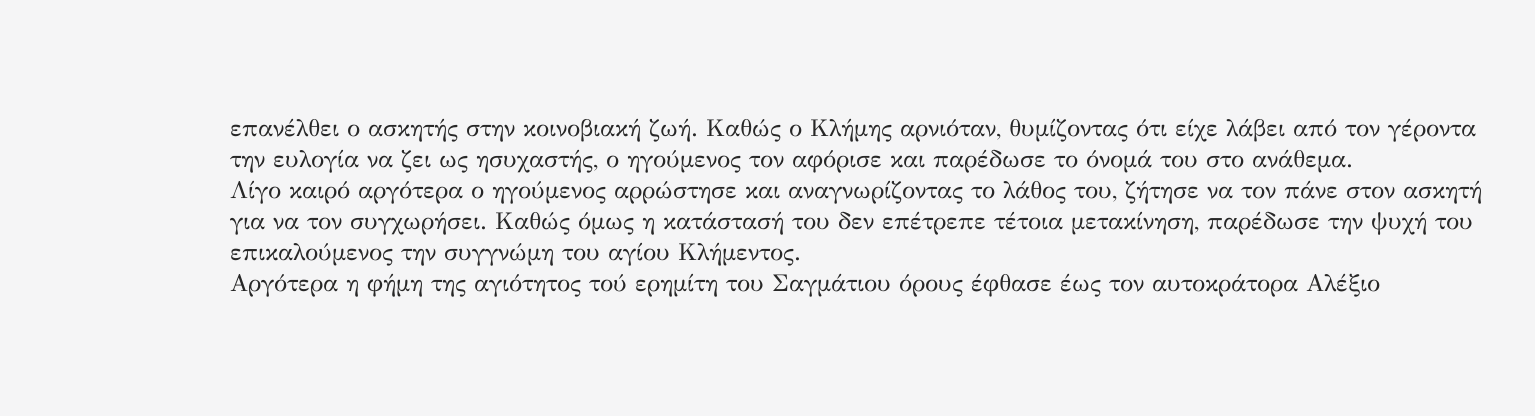επανέλθει ο ασκητής στην κοινοβιακή ζωή. Καθώς ο Κλήμης αρνιόταν, θυμίζοντας ότι είχε λάβει από τον γέροντα την ευλογία να ζει ως ησυχαστής, ο ηγούμενος τον αφόρισε και παρέδωσε το όνομά του στο ανάθεμα.
Λίγο καιρό αργότερα ο ηγούμενος αρρώστησε και αναγνωρίζοντας το λάθος του, ζήτησε να τον πάνε στον ασκητή για να τον συγχωρήσει. Καθώς όμως η κατάστασή του δεν επέτρεπε τέτοια μετακίνηση, παρέδωσε την ψυχή του επικαλούμενος την συγγνώμη του αγίου Κλήμεντος.
Αργότερα η φήμη της αγιότητος τού ερημίτη του Σαγμάτιου όρους έφθασε έως τον αυτοκράτορα Αλέξιο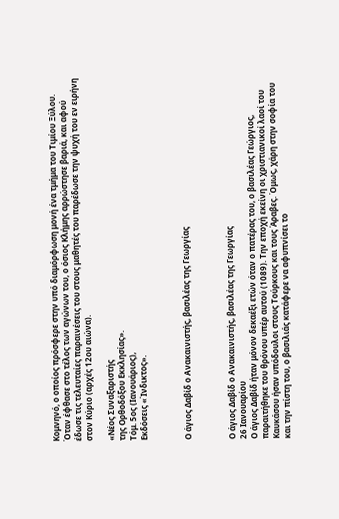Κομνηνό, ο οποίος πρόσφερε στην υπό διαμόρφωση μονή ένα τμήμα του Τιμίου Ξύλου.
Όταν έφθασε στο τέλος των αγώνων του, ο όσιος Κλήμης αρρώστησε βαριά, και αφού έδωσε τις τελευταίες παραινέσεις του στους μαθητές του παρέδωσε την ψυχή του εν ειρήνη στον Κύριο (αρχές 12ου αιώνα).

«Νέος Συναξαριστής
της Ορθοδόξου Εκκλησίας».
Τόμ. 5ος (Ιανουάριος),
Εκδόσεις «Ίνδικτος».



Ο άγιος Δαβίδ ο Ανακαινιστής, βασιλέας της Γεωργίας



Ο άγιος Δαβίδ ο Ανακαινιστής, βασιλέας της Γεωργίας
26 Ιανουαρίου
Ο άγιος Δαβίδ ήταν μόνον δεκαέξι ετών όταν ο πατέρας του, ο βασιλέας Γεώργιος, παραιτήθηκε του θρόνου υπέρ αυτού (1089). Την εποχή εκείνη οι χριστιανικοί λαοί του Καυκάσου ήσαν υπόδουλοι στους Τούρκους και τους Άραβες. Όμως, χάρη στην σοφία του και την πίστη του, ο βασιλιάς κατάφερε να αφυπνίσει το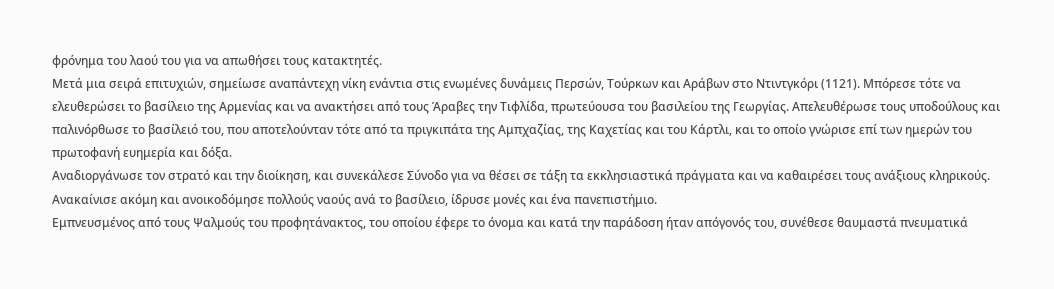φρόνημα του λαού του για να απωθήσει τους κατακτητές.
Μετά μια σειρά επιτυχιών, σημείωσε αναπάντεχη νίκη ενάντια στις ενωμένες δυνάμεις Περσών, Τούρκων και Αράβων στο Ντιντγκόρι (1121). Μπόρεσε τότε να ελευθερώσει το βασίλειο της Αρμενίας και να ανακτήσει από τους Άραβες την Τιφλίδα, πρωτεύουσα του βασιλείου της Γεωργίας. Απελευθέρωσε τους υποδούλους και παλινόρθωσε το βασίλειό του, που αποτελούνταν τότε από τα πριγκιπάτα της Αμπχαζίας, της Καχετίας και του Κάρτλι, και το οποίο γνώρισε επί των ημερών του πρωτοφανή ευημερία και δόξα.
Αναδιοργάνωσε τον στρατό και την διοίκηση, και συνεκάλεσε Σύνοδο για να θέσει σε τάξη τα εκκλησιαστικά πράγματα και να καθαιρέσει τους ανάξιους κληρικούς. Ανακαίνισε ακόμη και ανοικοδόμησε πολλούς ναούς ανά το βασίλειο, ίδρυσε μονές και ένα πανεπιστήμιο.
Εμπνευσμένος από τους Ψαλμούς του προφητάνακτος, του οποίου έφερε το όνομα και κατά την παράδοση ήταν απόγονός του, συνέθεσε θαυμαστά πνευματικά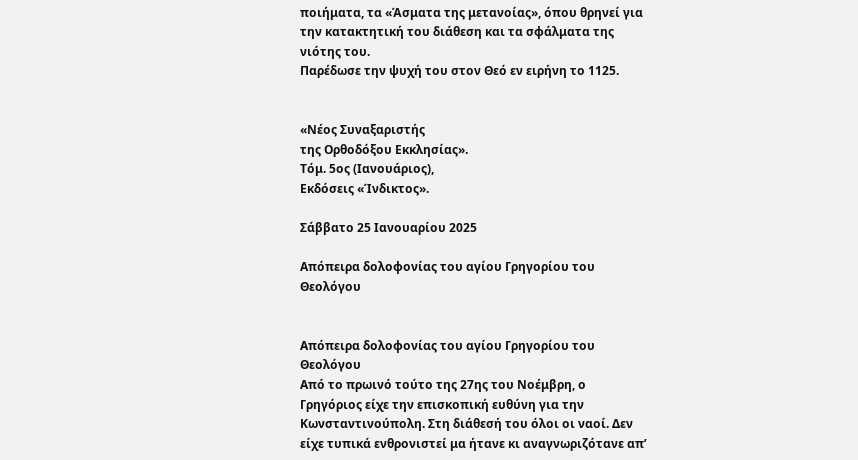ποιήματα, τα «Άσματα της μετανοίας», όπου θρηνεί για την κατακτητική του διάθεση και τα σφάλματα της νιότης του.
Παρέδωσε την ψυχή του στον Θεό εν ειρήνη το 1125.


«Νέος Συναξαριστής
της Ορθοδόξου Εκκλησίας».
Τόμ. 5ος (Ιανουάριος),
Εκδόσεις «Ίνδικτος».

Σάββατο 25 Ιανουαρίου 2025

Απόπειρα δολοφονίας του αγίου Γρηγορίου του Θεολόγου


Απόπειρα δολοφονίας του αγίου Γρηγορίου του Θεολόγου
Από το πρωινό τούτο της 27ης του Νοέμβρη, ο Γρηγόριος είχε την επισκοπική ευθύνη για την Κωνσταντινούπολη. Στη διάθεσή του όλοι οι ναοί. Δεν είχε τυπικά ενθρονιστεί μα ήτανε κι αναγνωριζότανε απ’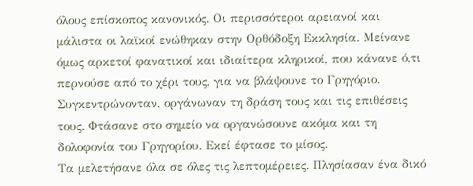όλους επίσκοπος κανονικός. Οι περισσότεροι αρειανοί και μάλιστα οι λαϊκοί ενώθηκαν στην Ορθόδοξη Εκκλησία. Μείνανε όμως αρκετοί φανατικοί και ιδιαίτερα κληρικοί, που κάνανε ό,τι περνούσε από το χέρι τους, για να βλάψουνε το Γρηγόριο. Συγκεντρώνονταν, οργάνωναν τη δράση τους και τις επιθέσεις τους. Φτάσανε στο σημείο να οργανώσουνε ακόμα και τη δολοφονία του Γρηγορίου. Εκεί έφτασε το μίσος.
Τα μελετήσανε όλα σε όλες τις λεπτομέρειες. Πλησίασαν ένα δικό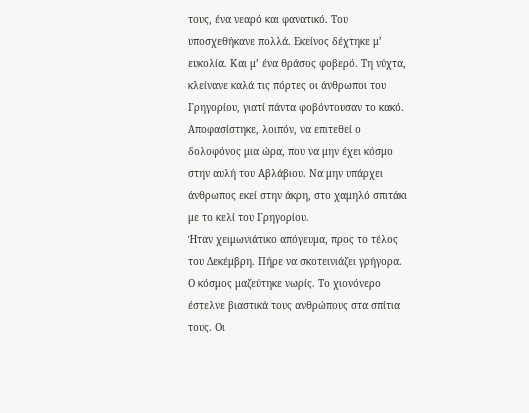τους, ένα νεαρό και φανατικό. Του υποσχεθήκανε πολλά. Εκείνος δέχτηκε μ’ ευκολία. Και μ’ ένα θράσος φοβερό. Τη νύχτα, κλείνανε καλά τις πόρτες οι άνθρωποι του Γρηγορίου, γιατί πάντα φοβόντουσαν το κακό. Αποφασίστηκε, λοιπόν, να επιτεθεί ο δολοφόνος μια ώρα, που να μην έχει κόσμο στην αυλή του Αβλάβιου. Να μην υπάρχει άνθρωπος εκεί στην άκρη, στο χαμηλό σπιτάκι με το κελί του Γρηγορίου.
Ήταν χειμωνιάτικο απόγευμα, προς το τέλος του Δεκέμβρη. Πήρε να σκοτεινιάζει γρήγορα. Ο κόσμος μαζεύτηκε νωρίς. Το χιονόνερο έστελνε βιαστικά τους ανθρώπους στα σπίτια τους. Οι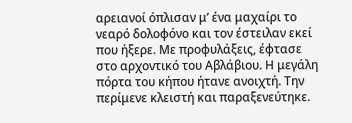αρειανοί όπλισαν μ’ ένα μαχαίρι το νεαρό δολοφόνο και τον έστειλαν εκεί που ήξερε. Με προφυλάξεις, έφτασε στο αρχοντικό του Αβλάβιου. Η μεγάλη πόρτα του κήπου ήτανε ανοιχτή. Την περίμενε κλειστή και παραξενεύτηκε.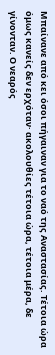Μπαίνανε από κει όσοι πήγαιναν για το ναό της Αναστασίας. Τέτοια ώρα όμως κανείς δεν ερχόταν· ακολουθίες τέτοια ώρα, τέτοια μέρα, δε γίνονταν. Ο νεαρός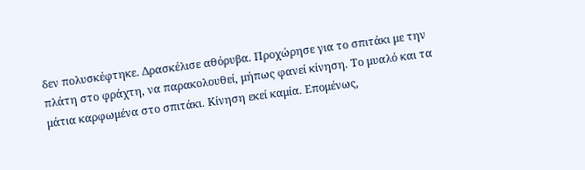δεν πολυσκέφτηκε. Δρασκέλισε αθόρυβα. Προχώρησε για το σπιτάκι με την πλάτη στο φράχτη, να παρακολουθεί, μήπως φανεί κίνηση. Το μυαλό και τα μάτια καρφωμένα στο σπιτάκι. Κίνηση εκεί καμία. Επομένως,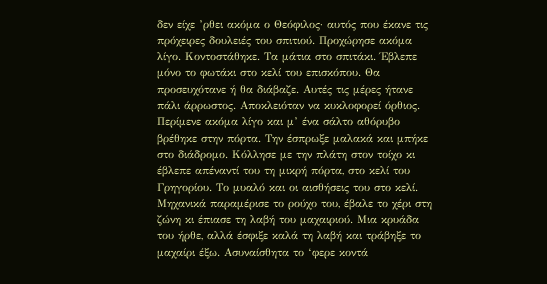δεν είχε ’ρθει ακόμα ο Θεόφιλος· αυτός που έκανε τις πρόχειρες δουλειές του σπιτιού. Προχώρησε ακόμα λίγο. Κοντοστάθηκε. Τα μάτια στο σπιτάκι. Έβλεπε μόνο το φωτάκι στο κελί του επισκόπου. Θα προσευχότανε ή θα διάβαζε. Αυτές τις μέρες ήτανε πάλι άρρωστος. Αποκλειόταν να κυκλοφορεί όρθιος.
Περίμενε ακόμα λίγο και μ’ ένα σάλτο αθόρυβο βρέθηκε στην πόρτα. Την έσπρωξε μαλακά και μπήκε στο διάδρομο. Κόλλησε με την πλάτη στον τοίχο κι έβλεπε απέναντί του τη μικρή πόρτα, στο κελί του Γρηγορίου. Το μυαλό και οι αισθήσεις του στο κελί. Μηχανικά παραμέρισε το ρούχο του, έβαλε το χέρι στη ζώνη κι έπιασε τη λαβή του μαχαιριού. Μια κρυάδα του ήρθε, αλλά έσφιξε καλά τη λαβή και τράβηξε το μαχαίρι έξω. Ασυναίσθητα το ‘φερε κοντά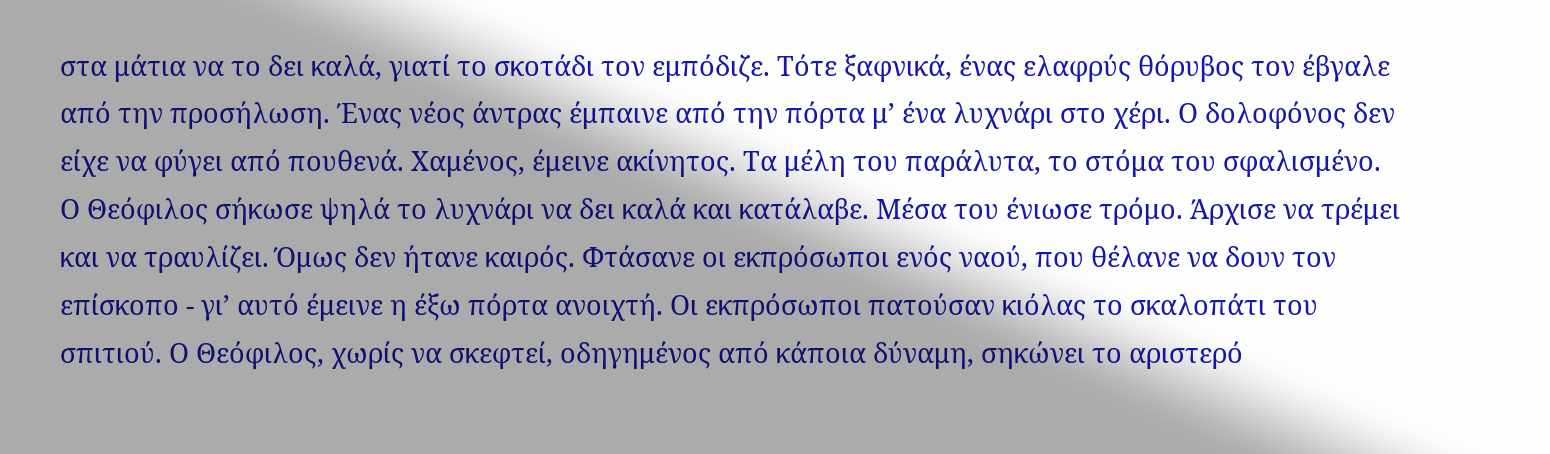στα μάτια να το δει καλά, γιατί το σκοτάδι τον εμπόδιζε. Τότε ξαφνικά, ένας ελαφρύς θόρυβος τον έβγαλε από την προσήλωση. Ένας νέος άντρας έμπαινε από την πόρτα μ’ ένα λυχνάρι στο χέρι. Ο δολοφόνος δεν είχε να φύγει από πουθενά. Χαμένος, έμεινε ακίνητος. Τα μέλη του παράλυτα, το στόμα του σφαλισμένο. Ο Θεόφιλος σήκωσε ψηλά το λυχνάρι να δει καλά και κατάλαβε. Μέσα του ένιωσε τρόμο. Άρχισε να τρέμει και να τραυλίζει. Όμως δεν ήτανε καιρός. Φτάσανε οι εκπρόσωποι ενός ναού, που θέλανε να δουν τον επίσκοπο - γι’ αυτό έμεινε η έξω πόρτα ανοιχτή. Οι εκπρόσωποι πατούσαν κιόλας το σκαλοπάτι του σπιτιού. Ο Θεόφιλος, χωρίς να σκεφτεί, οδηγημένος από κάποια δύναμη, σηκώνει το αριστερό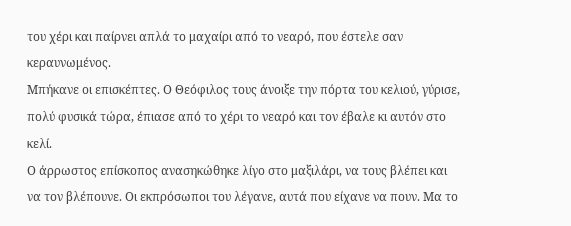του χέρι και παίρνει απλά το μαχαίρι από το νεαρό, που έστελε σαν κεραυνωμένος.
Μπήκανε οι επισκέπτες. Ο Θεόφιλος τους άνοιξε την πόρτα του κελιού, γύρισε, πολύ φυσικά τώρα, έπιασε από το χέρι το νεαρό και τον έβαλε κι αυτόν στο κελί.
Ο άρρωστος επίσκοπος ανασηκώθηκε λίγο στο μαξιλάρι, να τους βλέπει και να τον βλέπουνε. Οι εκπρόσωποι του λέγανε, αυτά που είχανε να πουν. Μα το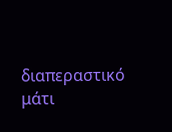διαπεραστικό μάτι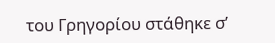του Γρηγορίου στάθηκε σ’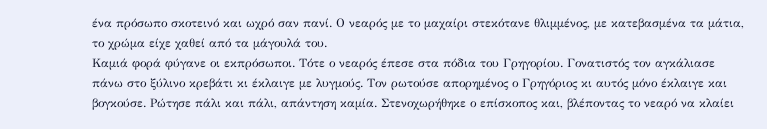ένα πρόσωπο σκοτεινό και ωχρό σαν πανί. Ο νεαρός με το μαχαίρι στεκότανε θλιμμένος, με κατεβασμένα τα μάτια, το χρώμα είχε χαθεί από τα μάγουλά του.
Καμιά φορά φύγανε οι εκπρόσωποι. Τότε ο νεαρός έπεσε στα πόδια του Γρηγορίου. Γονατιστός τον αγκάλιασε πάνω στο ξύλινο κρεβάτι κι έκλαιγε με λυγμούς. Τον ρωτούσε απορημένος ο Γρηγόριος κι αυτός μόνο έκλαιγε και βογκούσε. Ρώτησε πάλι και πάλι, απάντηση καμία. Στενοχωρήθηκε ο επίσκοπος και, βλέποντας το νεαρό να κλαίει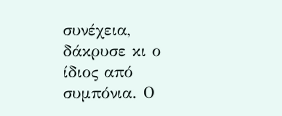συνέχεια, δάκρυσε κι ο ίδιος από συμπόνια. Ο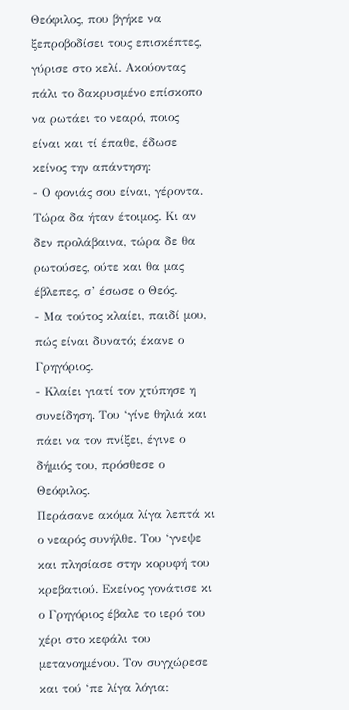Θεόφιλος, που βγήκε να ξεπροβοδίσει τους επισκέπτες, γύρισε στο κελί. Ακούοντας πάλι το δακρυσμένο επίσκοπο να ρωτάει το νεαρό, ποιος είναι και τί έπαθε, έδωσε κείνος την απάντηση:
- Ο φονιάς σου είναι, γέροντα. Τώρα δα ήταν έτοιμος. Κι αν δεν προλάβαινα, τώρα δε θα ρωτούσες, ούτε και θα μας έβλεπες, σ’ έσωσε ο Θεός.
- Μα τούτος κλαίει, παιδί μου, πώς είναι δυνατό; έκανε ο Γρηγόριος.
- Κλαίει γιατί τον χτύπησε η συνείδηση. Του ‘γίνε θηλιά και πάει να τον πνίξει, έγινε ο δήμιός του, πρόσθεσε ο Θεόφιλος.
Περάσανε ακόμα λίγα λεπτά κι ο νεαρός συνήλθε. Του ‘γνεψε και πλησίασε στην κορυφή του κρεβατιού. Εκείνος γονάτισε κι ο Γρηγόριος έβαλε το ιερό του χέρι στο κεφάλι του μετανοημένου. Τον συγχώρεσε και τού ‘πε λίγα λόγια: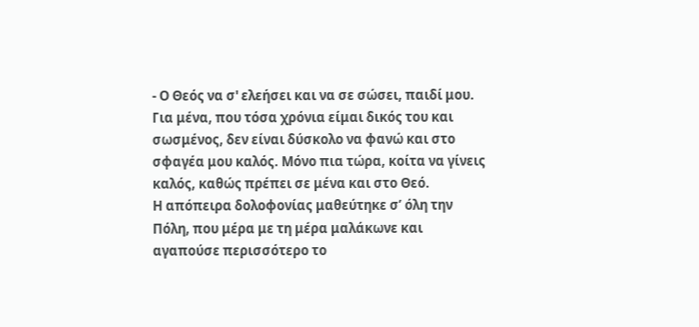- Ο Θεός να σ' ελεήσει και να σε σώσει, παιδί μου. Για μένα, που τόσα χρόνια είμαι δικός του και σωσμένος, δεν είναι δύσκολο να φανώ και στο σφαγέα μου καλός. Μόνο πια τώρα, κοίτα να γίνεις καλός, καθώς πρέπει σε μένα και στο Θεό.
Η απόπειρα δολοφονίας μαθεύτηκε σ’ όλη την Πόλη, που μέρα με τη μέρα μαλάκωνε και αγαπούσε περισσότερο το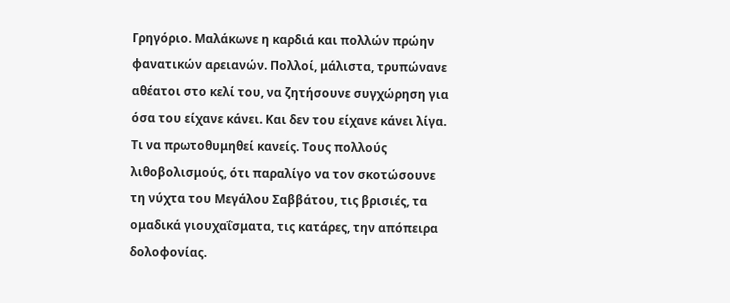Γρηγόριο. Μαλάκωνε η καρδιά και πολλών πρώην φανατικών αρειανών. Πολλοί, μάλιστα, τρυπώνανε αθέατοι στο κελί του, να ζητήσουνε συγχώρηση για όσα του είχανε κάνει. Και δεν του είχανε κάνει λίγα. Τι να πρωτοθυμηθεί κανείς. Τους πολλούς λιθοβολισμούς, ότι παραλίγο να τον σκοτώσουνε τη νύχτα του Μεγάλου Σαββάτου, τις βρισιές, τα ομαδικά γιουχαΐσματα, τις κατάρες, την απόπειρα δολοφονίας.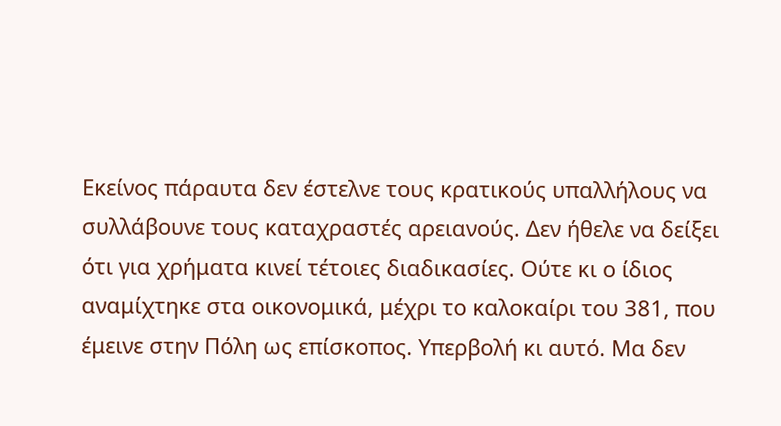Εκείνος πάραυτα δεν έστελνε τους κρατικούς υπαλλήλους να συλλάβουνε τους καταχραστές αρειανούς. Δεν ήθελε να δείξει ότι για χρήματα κινεί τέτοιες διαδικασίες. Ούτε κι ο ίδιος αναμίχτηκε στα οικονομικά, μέχρι το καλοκαίρι του 381, που έμεινε στην Πόλη ως επίσκοπος. Υπερβολή κι αυτό. Μα δεν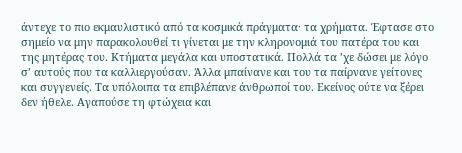άντεχε το πιο εκμαυλιστικό από τα κοσμικά πράγματα· τα χρήματα. Έφτασε στο σημείο να μην παρακολουθεί τι γίνεται με την κληρονομιά του πατέρα του και της μητέρας του. Κτήματα μεγάλα και υποστατικά. Πολλά τα ’χε δώσει με λόγο σ’ αυτούς που τα καλλιεργούσαν. Άλλα μπαίνανε και του τα παίρνανε γείτονες και συγγενείς. Τα υπόλοιπα τα επιβλέπανε άνθρωποί του. Εκείνος ούτε να ξέρει δεν ήθελε. Αγαπούσε τη φτώχεια και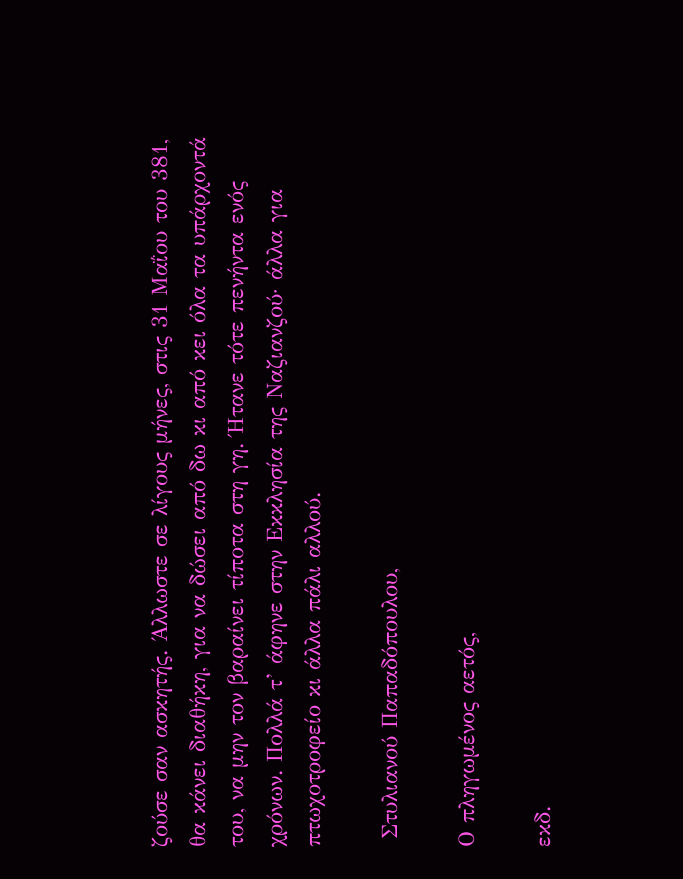ζούσε σαν ασκητής. Άλλωστε σε λίγους μήνες, στις 31 Μαΐου του 381, θα κάνει διαθήκη, για να δώσει από δω κι από κει όλα τα υπάρχοντά του, να μην τον βαραίνει τίποτα στη γη. Ήτανε τότε πενήντα ενός χρόνων. Πολλά τ’ άφηνε στην Εκκλησία της Ναζιανζού· άλλα για πτωχοτροφείο κι άλλα πάλι αλλού.

 Στυλιανού Παπαδόπουλου,

Ο πληγωμένος αετός,

εκδ.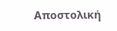Αποστολική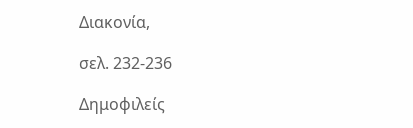Διακονία,

σελ. 232-236

Δημοφιλείς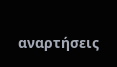αναρτήσεις